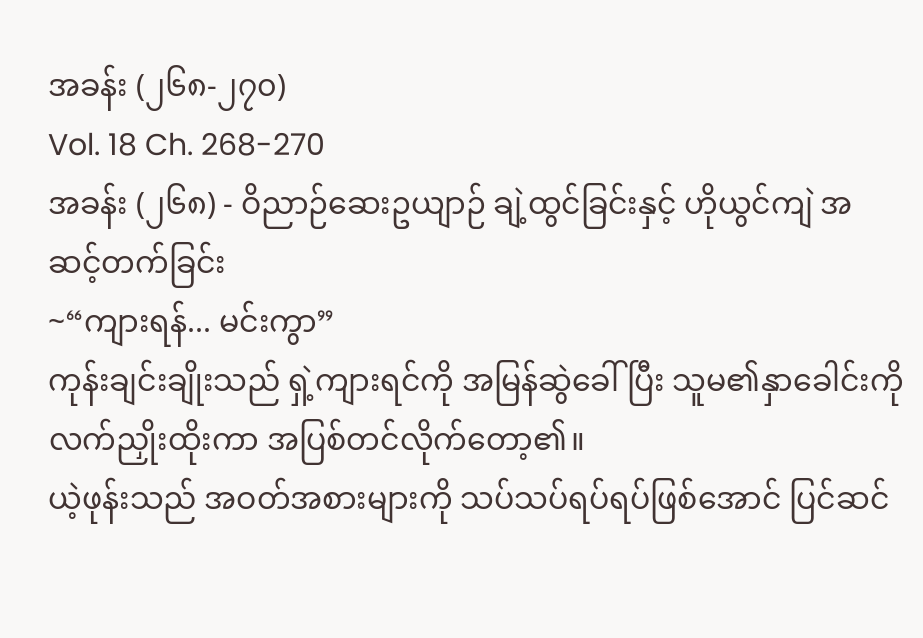အခန်း (၂၆၈-၂၇၀)
Vol. 18 Ch. 268-270
အခန်း (၂၆၈) - ဝိညာဉ်ဆေးဥယျာဉ် ချဲ့ထွင်ခြင်းနှင့် ဟိုယွင်ကျဲ အဆင့်တက်ခြင်း
~“ကျားရန်... မင်းကွာ”
ကုန်းချင်းချိုးသည် ရှဲ့ကျားရင်ကို အမြန်ဆွဲခေါ်ပြီး သူမ၏နှာခေါင်းကို လက်ညှိုးထိုးကာ အပြစ်တင်လိုက်တော့၏။
ယဲ့ဖုန်းသည် အဝတ်အစားများကို သပ်သပ်ရပ်ရပ်ဖြစ်အောင် ပြင်ဆင်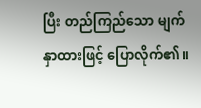ပြီး တည်ကြည်သော မျက်နှာထားဖြင့် ပြောလိုက်၏။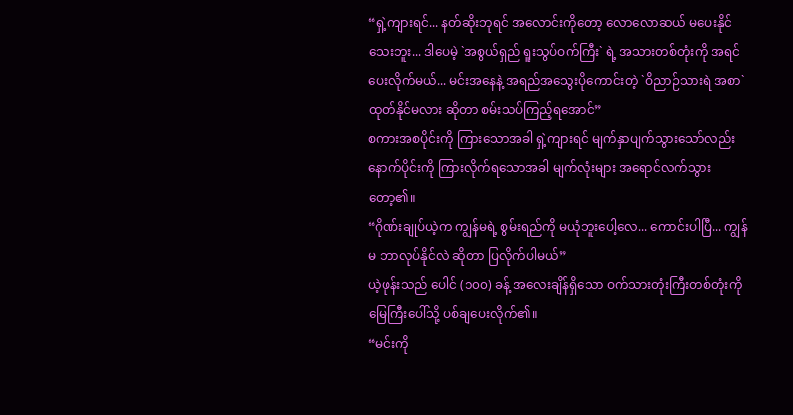“ရှဲ့ကျားရင်... နတ်ဆိုးဘုရင် အလောင်းကိုတော့ လောလောဆယ် မပေးနိုင်သေးဘူး... ဒါပေမဲ့ `အစွယ်ရှည် ရူးသွပ်ဝက်ကြီး` ရဲ့ အသားတစ်တုံးကို အရင်ပေးလိုက်မယ်... မင်းအနေနဲ့ အရည်အသွေးပိုကောင်းတဲ့ `ဝိညာဉ်သားရဲ အစာ` ထုတ်နိုင်မလား ဆိုတာ စမ်းသပ်ကြည့်ရအောင်”
စကားအစပိုင်းကို ကြားသောအခါ ရှဲ့ကျားရင် မျက်နှာပျက်သွားသော်လည်း နောက်ပိုင်းကို ကြားလိုက်ရသောအခါ မျက်လုံးများ အရောင်လက်သွားတော့၏။
“ဂိုဏ်းချုပ်ယဲ့က ကျွန်မရဲ့ စွမ်းရည်ကို မယုံဘူးပေါ့လေ... ကောင်းပါပြီ... ကျွန်မ ဘာလုပ်နိုင်လဲ ဆိုတာ ပြလိုက်ပါမယ်”
ယဲ့ဖုန်းသည် ပေါင် (၁၀၀) ခန့် အလေးချိန်ရှိသော ဝက်သားတုံးကြီးတစ်တုံးကို မြေကြီးပေါ်သို့ ပစ်ချပေးလိုက်၏။
“မင်းကို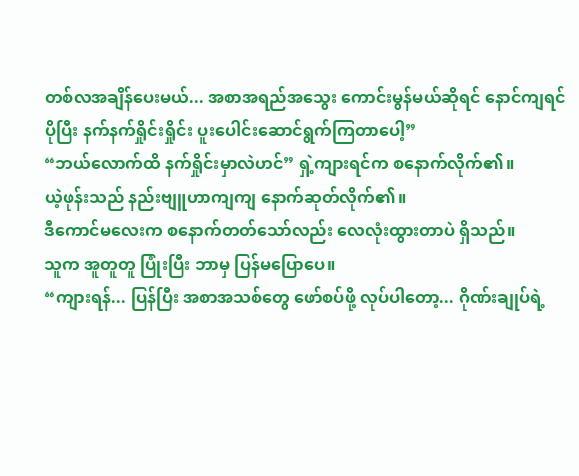တစ်လအချိန်ပေးမယ်... အစာအရည်အသွေး ကောင်းမွန်မယ်ဆိုရင် နောင်ကျရင် ပိုပြီး နက်နက်ရှိုင်းရှိုင်း ပူးပေါင်းဆောင်ရွက်ကြတာပေါ့”
“ဘယ်လောက်ထိ နက်ရှိုင်းမှာလဲဟင်” ရှဲ့ကျားရင်က စနောက်လိုက်၏။
ယဲ့ဖုန်းသည် နည်းဗျူဟာကျကျ နောက်ဆုတ်လိုက်၏။
ဒီကောင်မလေးက စနောက်တတ်သော်လည်း လေလုံးထွားတာပဲ ရှိသည်။
သူက အူတူတူ ပြုံးပြီး ဘာမှ ပြန်မပြောပေ။
“ကျားရန်... ပြန်ပြီး အစာအသစ်တွေ ဖော်စပ်ဖို့ လုပ်ပါတော့... ဂိုဏ်းချုပ်ရဲ့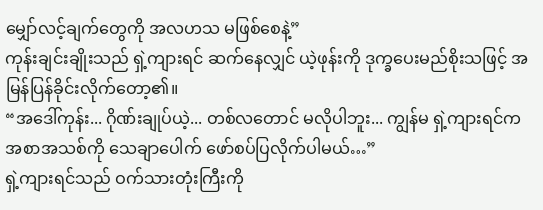မျှော်လင့်ချက်တွေကို အလဟသ မဖြစ်စေနဲ့”
ကုန်းချင်းချိုးသည် ရှဲ့ကျားရင် ဆက်နေလျှင် ယဲ့ဖုန်းကို ဒုက္ခပေးမည်စိုးသဖြင့် အမြန်ပြန်ခိုင်းလိုက်တော့၏။
“အဒေါ်ကုန်း... ဂိုဏ်းချုပ်ယဲ့... တစ်လတောင် မလိုပါဘူး... ကျွန်မ ရှဲ့ကျားရင်က အစာအသစ်ကို သေချာပေါက် ဖော်စပ်ပြလိုက်ပါမယ်…”
ရှဲ့ကျားရင်သည် ဝက်သားတုံးကြီးကို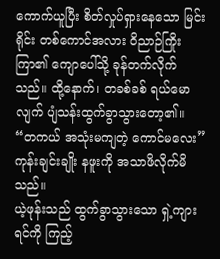ကောက်ယူပြီး စိတ်လှုပ်ရှားနေသော မြင်းရိုင်း တစ်ကောင်အလား ဝိညာဉ်ကြိုးကြာ၏ ကျောပေါ်သို့ ခုန်တက်လိုက်သည်။ ထို့နောက်၊ တခစ်ခစ် ရယ်မောလျက် ပျံသန်းထွက်ခွာသွားတော့၏။
“တကယ် အသုံးမကျတဲ့ ကောင်မလေး” ကုန်းချင်းချိုး နဖူးကို အသာဖိလိုက်မိသည်။
ယဲ့ဖုန်းသည် ထွက်ခွာသွားသော ရှဲ့ကျားရင်ကို ကြည့်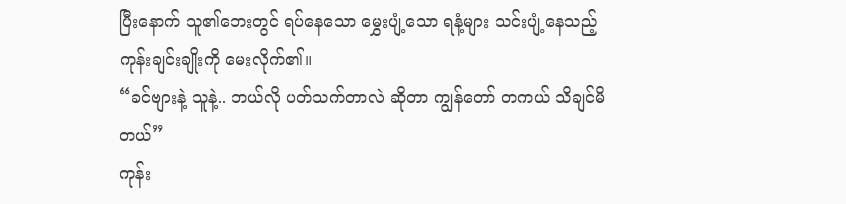ပြီးနောက် သူ၏ဘေးတွင် ရပ်နေသော မွှေးပျံ့သော ရနံ့များ သင်းပျံ့နေသည့် ကုန်းချင်းချိုးကို မေးလိုက်၏။
“ခင်ဗျားနဲ့ သူနဲ့.. ဘယ်လို ပတ်သက်တာလဲ ဆိုတာ ကျွန်တော် တကယ် သိချင်မိတယ်”
ကုန်း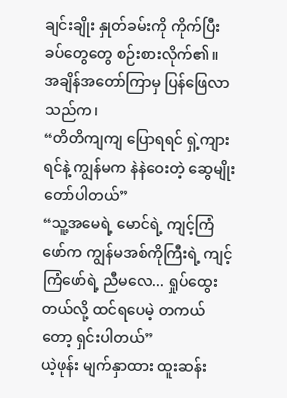ချင်းချိုး နှုတ်ခမ်းကို ကိုက်ပြီး ခပ်တွေတွေ စဉ်းစားလိုက်၏။
အချိန်အတော်ကြာမှ ပြန်ဖြေလာသည်က၊
“တိတိကျကျ ပြောရရင် ရှဲ့ကျားရင်နဲ့ ကျွန်မက နဲနဲဝေးတဲ့ ဆွေမျိုး တော်ပါတယ်”
“သူ့အမေရဲ့ မောင်ရဲ့ ကျင့်ကြံဖော်က ကျွန်မအစ်ကိုကြီးရဲ့ ကျင့်ကြံဖော်ရဲ့ ညီမလေ... ရှုပ်ထွေးတယ်လို့ ထင်ရပေမဲ့ တကယ်တော့ ရှင်းပါတယ်”
ယဲ့ဖုန်း မျက်နှာထား ထူးဆန်း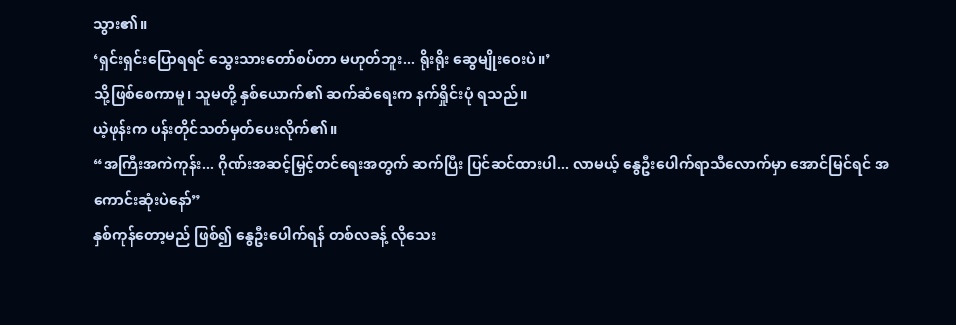သွား၏။
‘ရှင်းရှင်းပြောရရင် သွေးသားတော်စပ်တာ မဟုတ်ဘူး... ရိုးရိုး ဆွေမျိုးဝေးပဲ။’
သို့ဖြစ်စေကာမူ၊ သူမတို့ နှစ်ယောက်၏ ဆက်ဆံရေးက နက်ရှိုင်းပုံ ရသည်။
ယဲ့ဖုန်းက ပန်းတိုင်သတ်မှတ်ပေးလိုက်၏။
“အကြီးအကဲကုန်း... ဂိုဏ်းအဆင့်မြှင့်တင်ရေးအတွက် ဆက်ပြီး ပြင်ဆင်ထားပါ... လာမယ့် နွေဦးပေါက်ရာသီလောက်မှာ အောင်မြင်ရင် အကောင်းဆုံးပဲနော်”
နှစ်ကုန်တော့မည် ဖြစ်၍ နွေဦးပေါက်ရန် တစ်လခန့် လိုသေး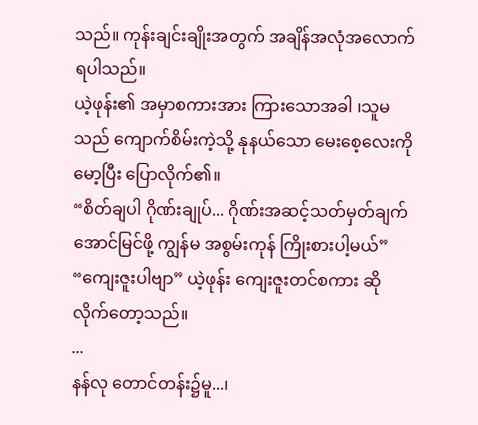သည်။ ကုန်းချင်းချိုးအတွက် အချိန်အလုံအလောက် ရပါသည်။
ယဲ့ဖုန်း၏ အမှာစကားအား ကြားသောအခါ ၊သူမသည် ကျောက်စိမ်းကဲ့သို့ နုနယ်သော မေးစေ့လေးကို မော့ပြီး ပြောလိုက်၏။
“စိတ်ချပါ ဂိုဏ်းချုပ်... ဂိုဏ်းအဆင့်သတ်မှတ်ချက် အောင်မြင်ဖို့ ကျွန်မ အစွမ်းကုန် ကြိုးစားပါ့မယ်”
“ကျေးဇူးပါဗျာ” ယဲ့ဖုန်း ကျေးဇူးတင်စကား ဆိုလိုက်တော့သည်။
...
နန်လု တောင်တန်း၌မူ...၊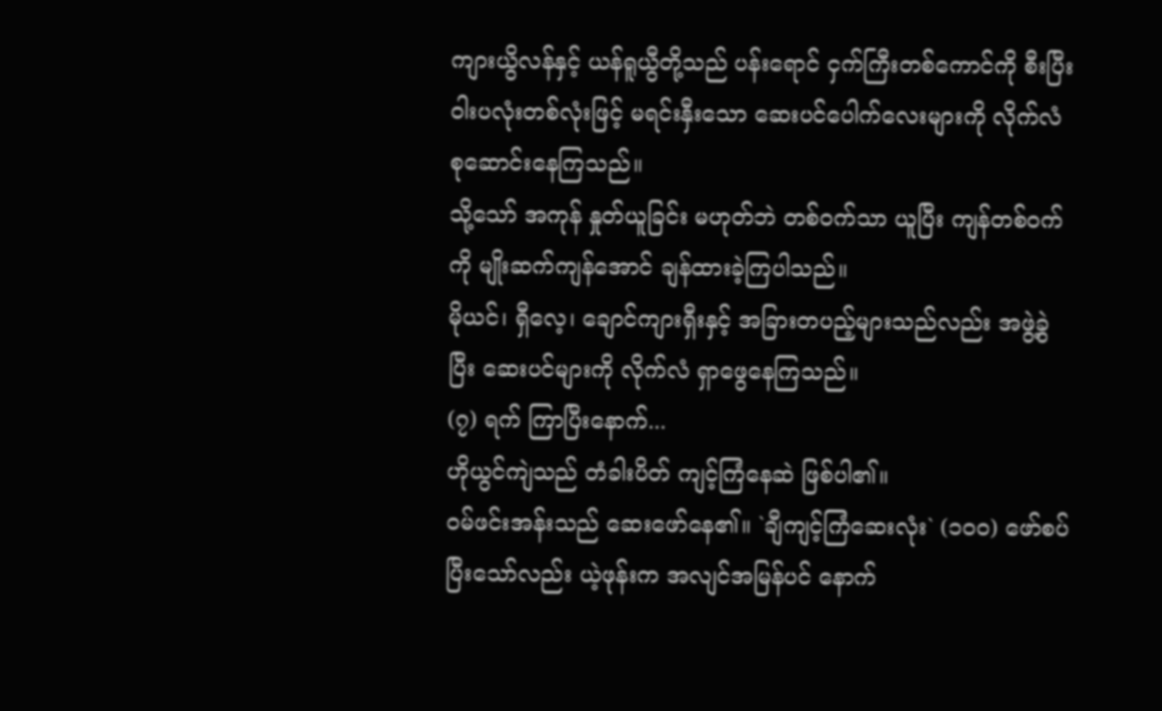ကျားယွိလန်နှင့် ယန်ရူယွီတို့သည် ပန်းရောင် ငှက်ကြီးတစ်ကောင်ကို စီးပြီး ဝါးပလုံးတစ်လုံးဖြင့် မရင်းနှီးသော ဆေးပင်ပေါက်လေးများကို လိုက်လံ စုဆောင်းနေကြသည်။
သို့သော် အကုန် နှုတ်ယူခြင်း မဟုတ်ဘဲ တစ်ဝက်သာ ယူပြီး ကျန်တစ်ဝက်ကို မျိုးဆက်ကျန်အောင် ချန်ထားခဲ့ကြပါသည်။
မိုယင်၊ ရှီလေ့၊ ချောင်ကျားရှီးနှင့် အခြားတပည့်များသည်လည်း အဖွဲ့ခွဲပြီး ဆေးပင်များကို လိုက်လံ ရှာဖွေနေကြသည်။
(၇) ရက် ကြာပြီးနောက်...
ဟိုယွင်ကျဲသည် တံခါးပိတ် ကျင့်ကြံနေဆဲ ဖြစ်ပါ၏။
ဝမ်ဖင်းအန်းသည် ဆေးဖော်နေ၏။ `ချီကျင့်ကြံဆေးလုံး` (၁၀၀) ဖော်စပ်ပြီးသော်လည်း ယဲ့ဖုန်းက အလျင်အမြန်ပင် နောက်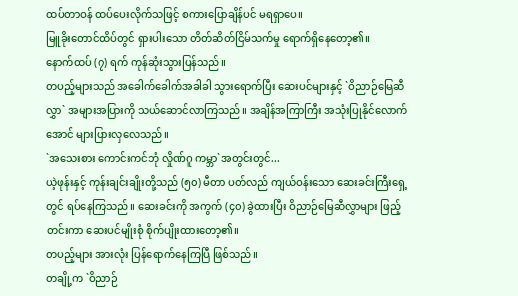ထပ်တာဝန် ထပ်ပေးလိုက်သဖြင့် စကားပြောချိန်ပင် မရရှာပေ။
မြူခိုးတောင်ထိပ်တွင် ရှားပါးသော တိတ်ဆိတ်ငြိမ်သက်မှု ရောက်ရှိနေတော့၏။
နောက်ထပ် (၇) ရက် ကုန်ဆုံးသွားပြန်သည်။
တပည့်များသည် အခေါက်ခေါက်အခါခါ သွားရောက်ပြီး ဆေးပင်များနှင့် `ဝိညာဉ်မြေဆီလွှာ` အများအပြားကို သယ်ဆောင်လာကြသည်။ အချိန်အကြာကြီး အသုံးပြုနိုင်လောက်အောင် များပြားလှလေသည်။
`အသေးစား ကောင်းကင်ဘုံ လှိုဏ်ဂူ ကမ္ဘာ`အတွင်းတွင်...
ယဲ့ဖုန်းနှင့် ကုန်းချင်းချိုးတို့သည် (၅၀) မီတာ ပတ်လည် ကျယ်ဝန်းသော ဆေးခင်းကြီးရှေ့တွင် ရပ်နေကြသည်။ ဆေးခင်းကို အကွက် (၄၀) ခွဲထားပြီး ဝိညာဉ်မြေဆီလွှာများ ဖြည့်တင်းကာ ဆေးပင်မျိုးစုံ စိုက်ပျိုးထားတော့၏။
တပည့်များ အားလုံး ပြန်ရောက်နေကြပြီ ဖြစ်သည်။
တချို့က `ဝိညာဉ်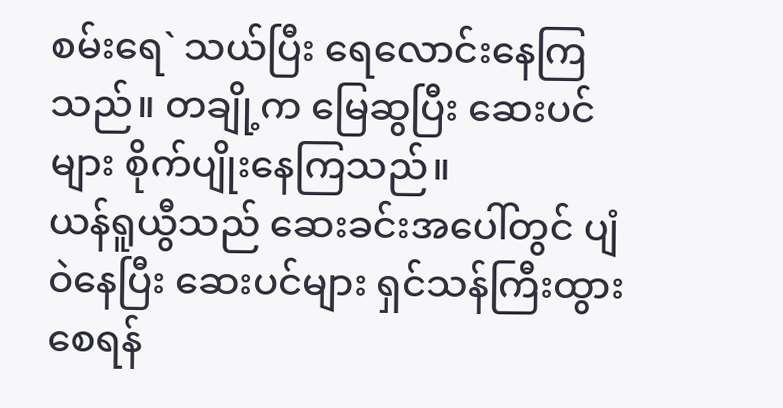စမ်းရေ` သယ်ပြီး ရေလောင်းနေကြသည်။ တချို့က မြေဆွပြီး ဆေးပင်များ စိုက်ပျိုးနေကြသည်။
ယန်ရူယွီသည် ဆေးခင်းအပေါ်တွင် ပျံဝဲနေပြီး ဆေးပင်များ ရှင်သန်ကြီးထွားစေရန်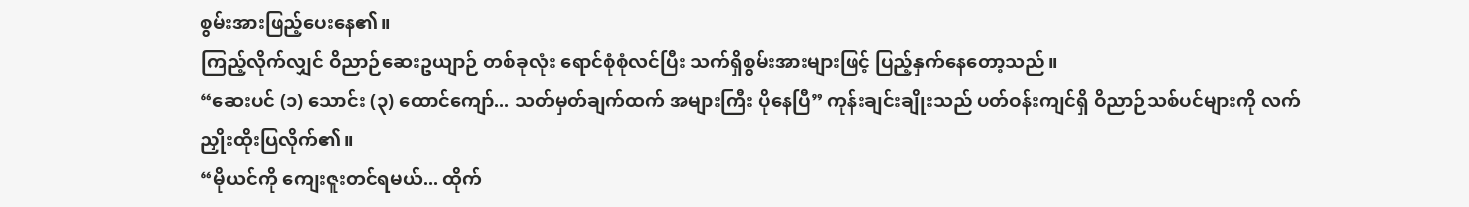စွမ်းအားဖြည့်ပေးနေ၏။
ကြည့်လိုက်လျှင် ဝိညာဉ်ဆေးဥယျာဉ် တစ်ခုလုံး ရောင်စုံစုံလင်ပြီး သက်ရှိစွမ်းအားများဖြင့် ပြည့်နှက်နေတော့သည်။
“ဆေးပင် (၁) သောင်း (၃) ထောင်ကျော်... သတ်မှတ်ချက်ထက် အများကြီး ပိုနေပြီ” ကုန်းချင်းချိုးသည် ပတ်ဝန်းကျင်ရှိ ဝိညာဉ်သစ်ပင်များကို လက်ညှိုးထိုးပြလိုက်၏။
“မိုယင်ကို ကျေးဇူးတင်ရမယ်... ထိုက်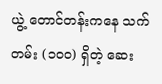ယွဲ့ တောင်တန်းကနေ သက်တမ်း (၁၀၀) ရှိတဲ့ ဆေး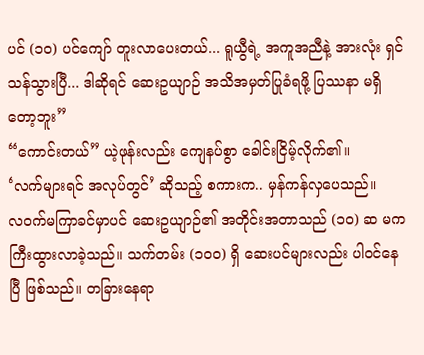ပင် (၁၀) ပင်ကျော် တူးလာပေးတယ်... ရူယွီရဲ့ အကူအညီနဲ့ အားလုံး ရှင်သန်သွားပြီ... ဒါဆိုရင် ဆေးဥယျာဉ် အသိအမှတ်ပြုခံရဖို့ ပြဿနာ မရှိတော့ဘူး”
“ကောင်းတယ်” ယဲ့ဖုန်းလည်း ကျေနပ်စွာ ခေါင်းငြိမ့်လိုက်၏။
‘လက်များရင် အလုပ်တွင်’ ဆိုသည့် စကားက.. မှန်ကန်လှပေသည်။
လဝက်မကြာခင်မှာပင် ဆေးဥယျာဉ်၏ အတိုင်းအတာသည် (၁၀) ဆ မက ကြီးထွားလာခဲ့သည်။ သက်တမ်း (၁၀၀) ရှိ ဆေးပင်များလည်း ပါဝင်နေပြီ ဖြစ်သည်။ တခြားနေရာ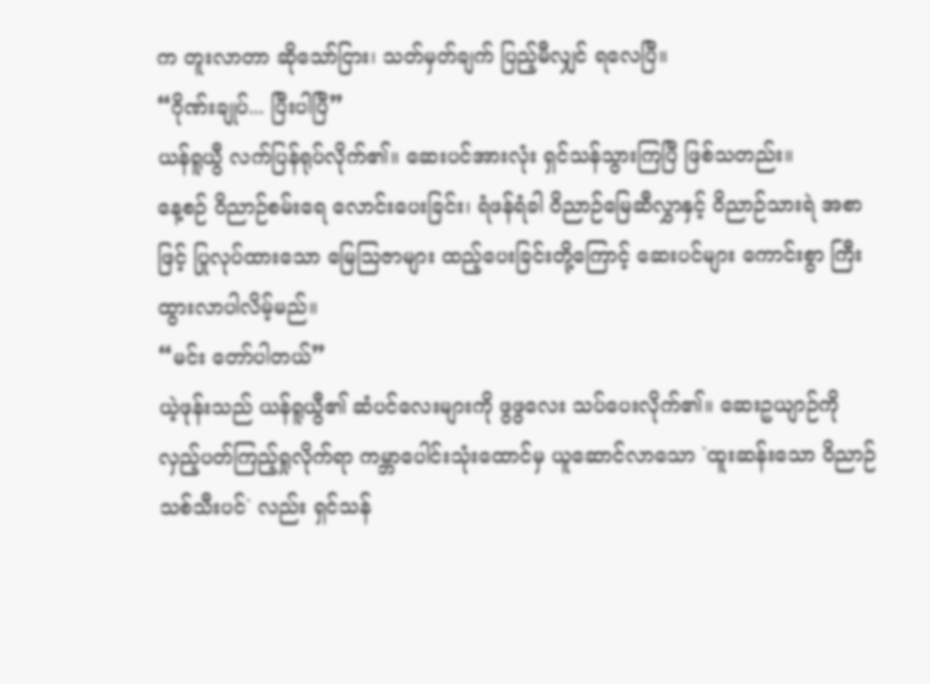က တူးလာတာ ဆိုသော်ငြား၊ သတ်မှတ်ချက် ပြည့်မီလျှင် ရလေပြီ။
“ဂိုဏ်းချုပ်... ပြီးပါပြီ”
ယန်ရူယွီ လက်ပြန်ရုပ်လိုက်၏။ ဆေးပင်အားလုံး ရှင်သန်သွားကြပြီ ဖြစ်သတည်း။
နေ့စဉ် ဝိညာဉ်စမ်းရေ လောင်းပေးခြင်း၊ ရံဖန်ရံခါ ဝိညာဉ်မြေဆီလွှာနှင့် ဝိညာဉ်သားရဲ အစာဖြင့် ပြုလုပ်ထားသော မြေဩဇာများ ထည့်ပေးခြင်းတို့ကြောင့် ဆေးပင်များ ကောင်းစွာ ကြီးထွားလာပါလိမ့်မည်။
“မင်း တော်ပါတယ်”
ယဲ့ဖုန်းသည် ယန်ရူယွီ၏ ဆံပင်လေးများကို ဖွဖွလေး သပ်ပေးလိုက်၏။ ဆေးဥယျာဉ်ကို လှည့်ပတ်ကြည့်ရှုလိုက်ရာ ကမ္ဘာပေါင်းသုံးထောင်မှ ယူဆောင်လာသော `ထူးဆန်းသော ဝိညာဉ်သစ်သီးပင်` လည်း ရှင်သန်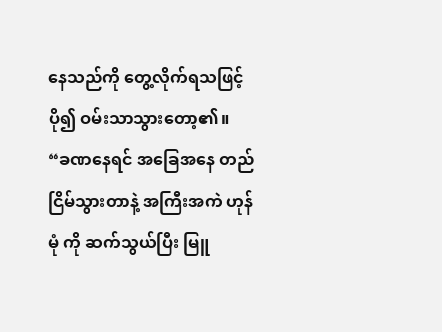နေသည်ကို တွေ့လိုက်ရသဖြင့် ပို၍ ဝမ်းသာသွားတော့၏။
“ခဏနေရင် အခြေအနေ တည်ငြိမ်သွားတာနဲ့ အကြီးအကဲ ဟုန်မုံ ကို ဆက်သွယ်ပြီး မြူ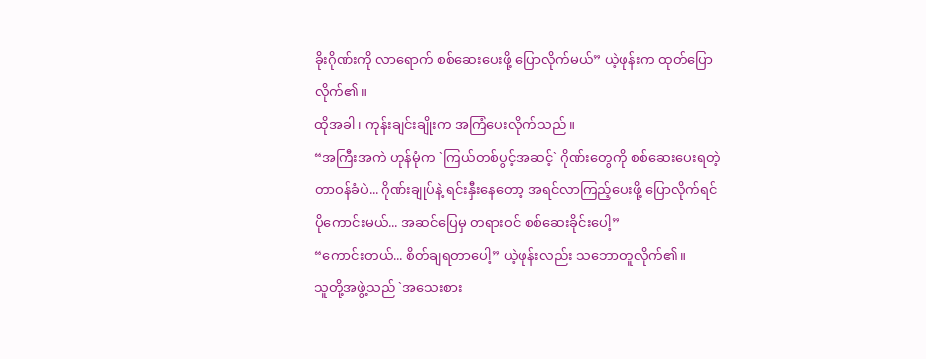ခိုးဂိုဏ်းကို လာရောက် စစ်ဆေးပေးဖို့ ပြောလိုက်မယ်” ယဲ့ဖုန်းက ထုတ်ပြောလိုက်၏။
ထိုအခါ၊ ကုန်းချင်းချိုးက အကြံပေးလိုက်သည်။
“အကြီးအကဲ ဟုန်မုံက `ကြယ်တစ်ပွင့်အဆင့်` ဂိုဏ်းတွေကို စစ်ဆေးပေးရတဲ့ တာဝန်ခံပဲ... ဂိုဏ်းချုပ်နဲ့ ရင်းနှီးနေတော့ အရင်လာကြည့်ပေးဖို့ ပြောလိုက်ရင် ပိုကောင်းမယ်... အဆင်ပြေမှ တရားဝင် စစ်ဆေးခိုင်းပေါ့”
“ကောင်းတယ်... စိတ်ချရတာပေါ့” ယဲ့ဖုန်းလည်း သဘောတူလိုက်၏။
သူတို့အဖွဲ့သည် `အသေးစား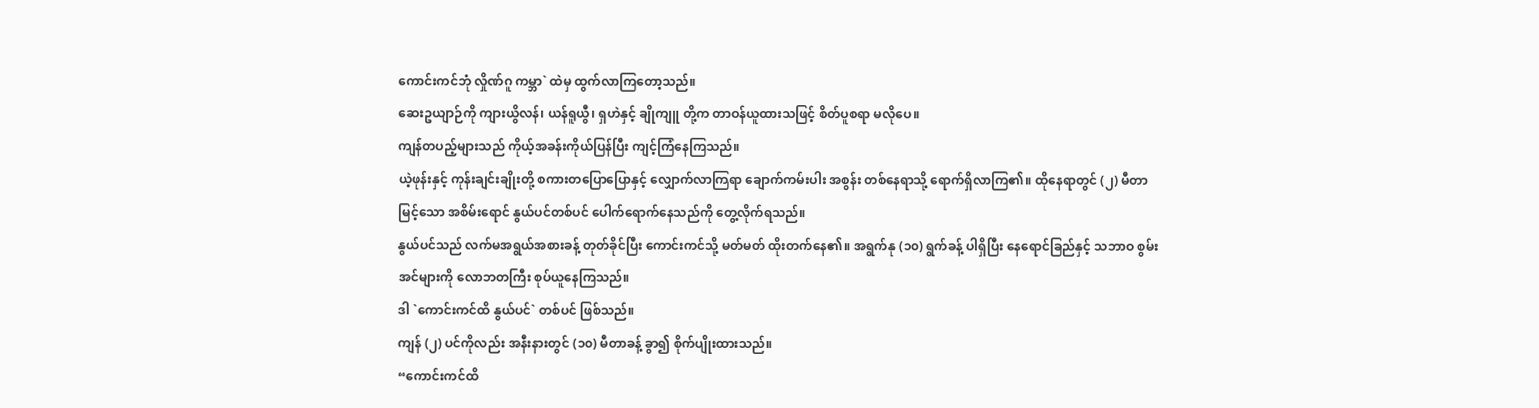ကောင်းကင်ဘုံ လှိုဏ်ဂူ ကမ္ဘာ` ထဲမှ ထွက်လာကြတော့သည်။
ဆေးဥယျာဉ်ကို ကျားယွိလန်၊ ယန်ရူယွီ၊ ရှဟဲနှင့် ချိုကျူ တို့က တာဝန်ယူထားသဖြင့် စိတ်ပူစရာ မလိုပေ။
ကျန်တပည့်များသည် ကိုယ့်အခန်းကိုယ်ပြန်ပြီး ကျင့်ကြံနေကြသည်။
ယဲ့ဖုန်းနှင့် ကုန်းချင်းချိုးတို့ စကားတပြောပြောနှင့် လျှောက်လာကြရာ ချောက်ကမ်းပါး အစွန်း တစ်နေရာသို့ ရောက်ရှိလာကြ၏။ ထိုနေရာတွင် (၂) မီတာ မြင့်သော အစိမ်းရောင် နွယ်ပင်တစ်ပင် ပေါက်ရောက်နေသည်ကို တွေ့လိုက်ရသည်။
နွယ်ပင်သည် လက်မအရွယ်အစားခန့် တုတ်ခိုင်ပြီး ကောင်းကင်သို့ မတ်မတ် ထိုးတက်နေ၏။ အရွက်နု (၁၀) ရွက်ခန့် ပါရှိပြီး နေရောင်ခြည်နှင့် သဘာဝ စွမ်းအင်များကို လောဘတကြီး စုပ်ယူနေကြသည်။
ဒါ `ကောင်းကင်ထိ နွယ်ပင်` တစ်ပင် ဖြစ်သည်။
ကျန် (၂) ပင်ကိုလည်း အနီးနားတွင် (၁၀) မီတာခန့် ခွာ၍ စိုက်ပျိုးထားသည်။
“ကောင်းကင်ထိ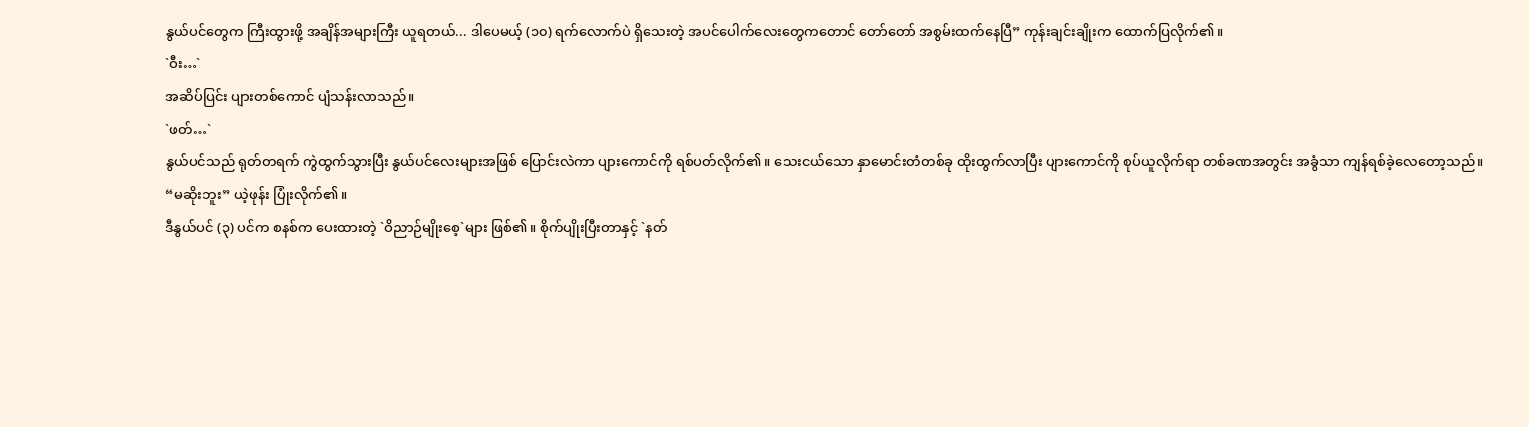နွယ်ပင်တွေက ကြီးထွားဖို့ အချိန်အများကြီး ယူရတယ်... ဒါပေမယ့် (၁၀) ရက်လောက်ပဲ ရှိသေးတဲ့ အပင်ပေါက်လေးတွေကတောင် တော်တော် အစွမ်းထက်နေပြီ” ကုန်းချင်းချိုးက ထောက်ပြလိုက်၏။
`ဝီး…`
အဆိပ်ပြင်း ပျားတစ်ကောင် ပျံသန်းလာသည်။
`ဖတ်…`
နွယ်ပင်သည် ရုတ်တရက် ကွဲထွက်သွားပြီး နွယ်ပင်လေးများအဖြစ် ပြောင်းလဲကာ ပျားကောင်ကို ရစ်ပတ်လိုက်၏။ သေးငယ်သော နှာမောင်းတံတစ်ခု ထိုးထွက်လာပြီး ပျားကောင်ကို စုပ်ယူလိုက်ရာ တစ်ခဏအတွင်း အခွံသာ ကျန်ရစ်ခဲ့လေတော့သည်။
“မဆိုးဘူး” ယဲ့ဖုန်း ပြုံးလိုက်၏။
ဒီနွယ်ပင် (၃) ပင်က စနစ်က ပေးထားတဲ့ `ဝိညာဉ်မျိုးစေ့`များ ဖြစ်၏။ စိုက်ပျိုးပြီးတာနှင့် `နတ်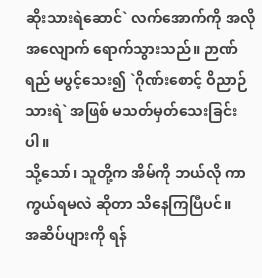ဆိုးသားရဲဆောင်` လက်အောက်ကို အလိုအလျောက် ရောက်သွားသည်။ ဉာဏ်ရည် မပွင့်သေး၍ `ဂိုဏ်းစောင့် ဝိညာဉ်သားရဲ` အဖြစ် မသတ်မှတ်သေးခြင်းပါ။
သို့သော်၊ သူတို့က အိမ်ကို ဘယ်လို ကာကွယ်ရမလဲ ဆိုတာ သိနေကြပြီပင်။
အဆိပ်ပျားကို ရန်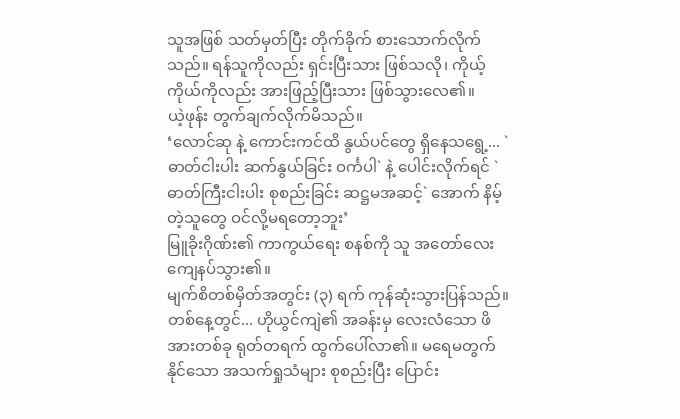သူအဖြစ် သတ်မှတ်ပြီး တိုက်ခိုက် စားသောက်လိုက်သည်။ ရန်သူကိုလည်း ရှင်းပြီးသား ဖြစ်သလို၊ ကိုယ့်ကိုယ်ကိုလည်း အားဖြည့်ပြီးသား ဖြစ်သွားလေ၏။
ယဲ့ဖုန်း တွက်ချက်လိုက်မိသည်။
‘လောင်ဆု နဲ့ ကောင်းကင်ထိ နွယ်ပင်တွေ ရှိနေသရွေ့... `ဓာတ်ငါးပါး ဆက်နွယ်ခြင်း ဝင်္ကပါ` နဲ့ ပေါင်းလိုက်ရင် `ဓာတ်ကြီးငါးပါး စုစည်းခြင်း ဆဋ္ဌမအဆင့်` အောက် နိမ့်တဲ့သူတွေ ဝင်လို့မရတော့ဘူး’
မြူခိုးဂိုဏ်း၏ ကာကွယ်ရေး စနစ်ကို သူ အတော်လေး ကျေနပ်သွား၏။
မျက်စိတစ်မှိတ်အတွင်း (၃) ရက် ကုန်ဆုံးသွားပြန်သည်။
တစ်နေ့တွင်... ဟိုယွင်ကျဲ၏ အခန်းမှ လေးလံသော ဖိအားတစ်ခု ရုတ်တရက် ထွက်ပေါ်လာ၏။ မရေမတွက်နိုင်သော အသက်ရှုသံများ စုစည်းပြီး ပြောင်း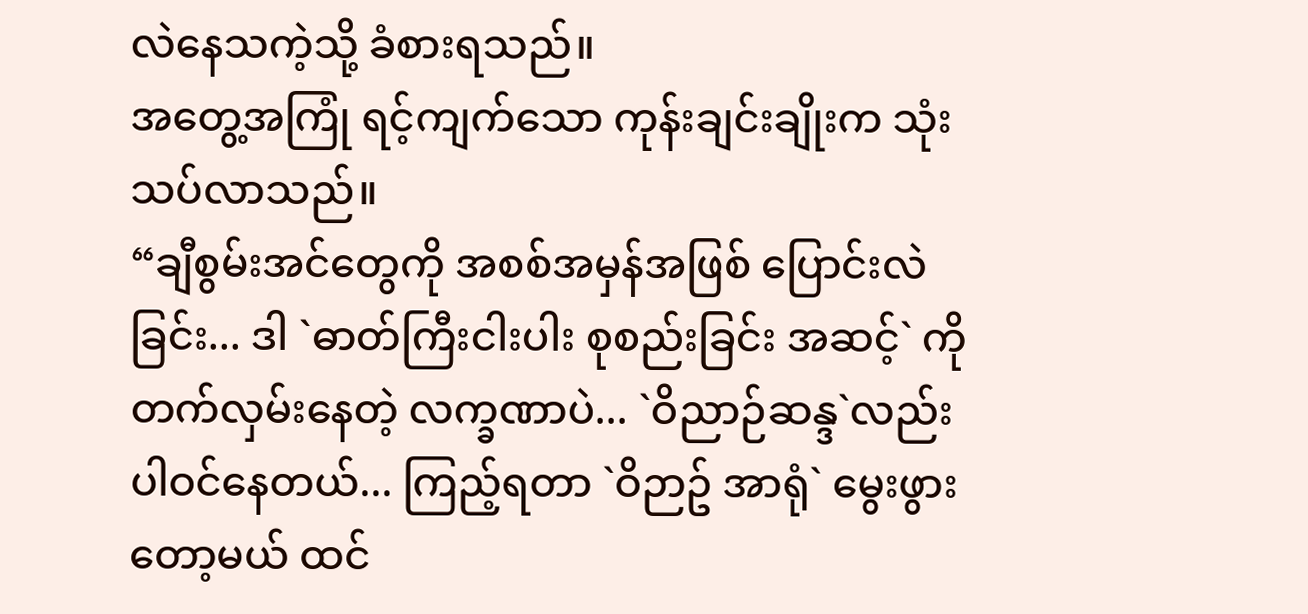လဲနေသကဲ့သို့ ခံစားရသည်။
အတွေ့အကြုံ ရင့်ကျက်သော ကုန်းချင်းချိုးက သုံးသပ်လာသည်။
“ချီစွမ်းအင်တွေကို အစစ်အမှန်အဖြစ် ပြောင်းလဲခြင်း... ဒါ `ဓာတ်ကြီးငါးပါး စုစည်းခြင်း အဆင့်` ကို တက်လှမ်းနေတဲ့ လက္ခဏာပဲ... `ဝိညာဉ်ဆန္ဒ`လည်း ပါဝင်နေတယ်... ကြည့်ရတာ `ဝိဉာဥ် အာရုံ` မွေးဖွားတော့မယ် ထင်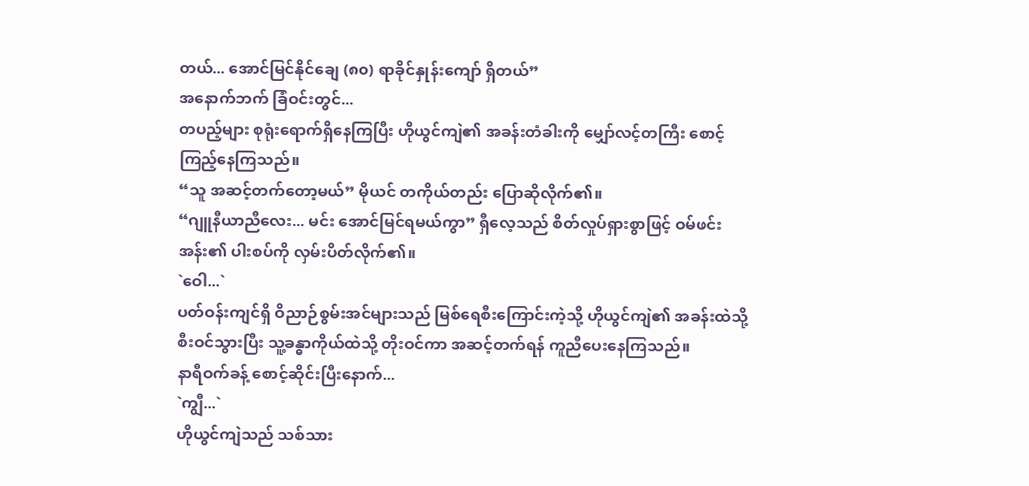တယ်... အောင်မြင်နိုင်ချေ (၈၀) ရာခိုင်နှုန်းကျော် ရှိတယ်”
အနောက်ဘက် ခြံဝင်းတွင်...
တပည့်များ စုရုံးရောက်ရှိနေကြပြီး ဟိုယွင်ကျဲ၏ အခန်းတံခါးကို မျှော်လင့်တကြီး စောင့်ကြည့်နေကြသည်။
“သူ အဆင့်တက်တော့မယ်” မိုယင် တကိုယ်တည်း ပြောဆိုလိုက်၏။
“ဂျူနီယာညီလေး... မင်း အောင်မြင်ရမယ်ကွာ” ရှီလေ့သည် စိတ်လှုပ်ရှားစွာဖြင့် ဝမ်ဖင်းအန်း၏ ပါးစပ်ကို လှမ်းပိတ်လိုက်၏။
`ဝေါ...`
ပတ်ဝန်းကျင်ရှိ ဝိညာဉ်စွမ်းအင်များသည် မြစ်ရေစီးကြောင်းကဲ့သို့ ဟိုယွင်ကျဲ၏ အခန်းထဲသို့ စီးဝင်သွားပြီး သူ့ခန္ဓာကိုယ်ထဲသို့ တိုးဝင်ကာ အဆင့်တက်ရန် ကူညီပေးနေကြသည်။
နာရီဝက်ခန့် စောင့်ဆိုင်းပြီးနောက်...
`ကျွီ...`
ဟိုယွင်ကျဲသည် သစ်သား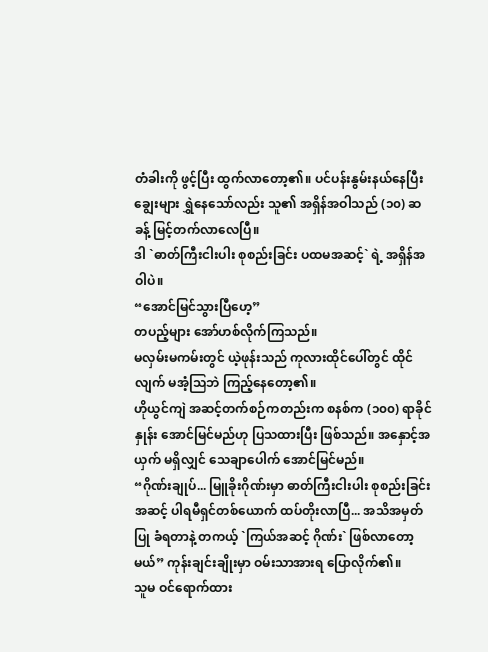တံခါးကို ဖွင့်ပြီး ထွက်လာတော့၏။ ပင်ပန်းနွမ်းနယ်နေပြီး ချွေးများ ရွှဲနေသော်လည်း သူ၏ အရှိန်အဝါသည် (၁၀) ဆ ခန့် မြင့်တက်လာလေပြီ။
ဒါ `ဓာတ်ကြီးငါးပါး စုစည်းခြင်း ပထမအဆင့်` ရဲ့ အရှိန်အဝါပဲ။
“အောင်မြင်သွားပြီဟေ့”
တပည့်များ အော်ဟစ်လိုက်ကြသည်။
မလှမ်းမကမ်းတွင် ယဲ့ဖုန်းသည် ကုလားထိုင်ပေါ်တွင် ထိုင်လျက် မအံ့သြဘဲ ကြည့်နေတော့၏။
ဟိုယွင်ကျဲ အဆင့်တက်စဉ်ကတည်းက စနစ်က (၁၀၀) ရာခိုင်နှုန်း အောင်မြင်မည်ဟု ပြသထားပြီး ဖြစ်သည်။ အနှောင့်အယှက် မရှိလျှင် သေချာပေါက် အောင်မြင်မည်။
“ဂိုဏ်းချုပ်... မြူခိုးဂိုဏ်းမှာ ဓာတ်ကြီးငါးပါး စုစည်းခြင်း အဆင့် ပါရမီရှင်တစ်ယောက် ထပ်တိုးလာပြီ... အသိအမှတ်ပြု ခံရတာနဲ့ တကယ့် `ကြယ်အဆင့် ဂိုဏ်း` ဖြစ်လာတော့မယ်” ကုန်းချင်းချိုးမှာ ဝမ်းသာအားရ ပြောလိုက်၏။
သူမ ဝင်ရောက်ထား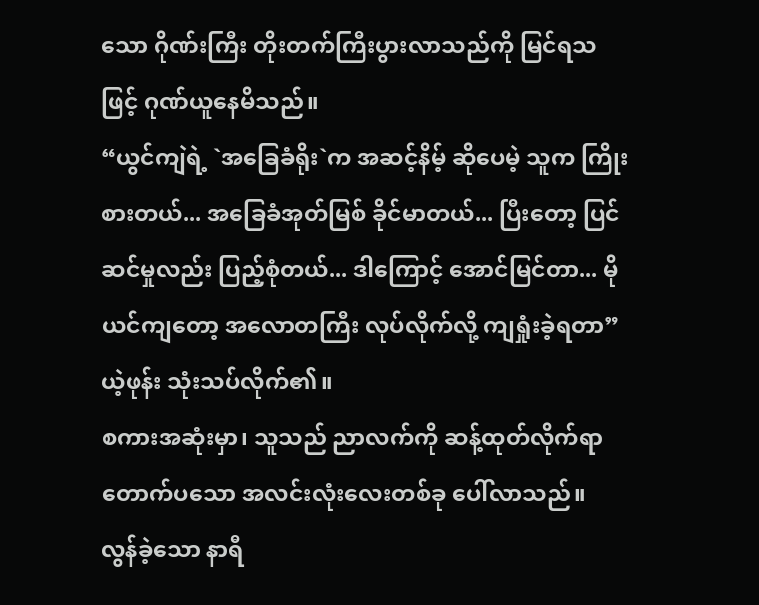သော ဂိုဏ်းကြီး တိုးတက်ကြီးပွားလာသည်ကို မြင်ရသဖြင့် ဂုဏ်ယူနေမိသည်။
“ယွင်ကျဲရဲ့ `အခြေခံရိုး`က အဆင့်နိမ့် ဆိုပေမဲ့ သူက ကြိုးစားတယ်... အခြေခံအုတ်မြစ် ခိုင်မာတယ်... ပြီးတော့ ပြင်ဆင်မှုလည်း ပြည့်စုံတယ်... ဒါကြောင့် အောင်မြင်တာ... မိုယင်ကျတော့ အလောတကြီး လုပ်လိုက်လို့ ကျရှုံးခဲ့ရတာ” ယဲ့ဖုန်း သုံးသပ်လိုက်၏။
စကားအဆုံးမှာ၊ သူသည် ညာလက်ကို ဆန့်ထုတ်လိုက်ရာ တောက်ပသော အလင်းလုံးလေးတစ်ခု ပေါ်လာသည်။
လွန်ခဲ့သော နာရီ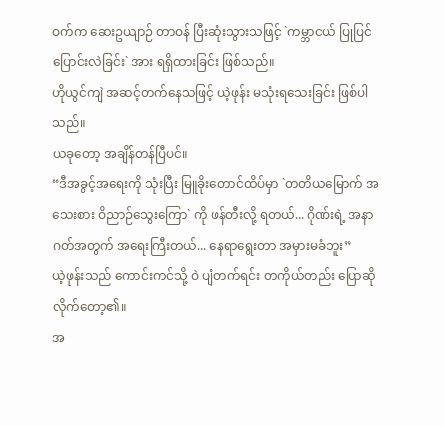ဝက်က ဆေးဥယျာဉ် တာဝန် ပြီးဆုံးသွားသဖြင့် `ကမ္ဘာငယ် ပြုပြင်ပြောင်းလဲခြင်း` အား ရရှိထားခြင်း ဖြစ်သည်။
ဟိုယွင်ကျဲ အဆင့်တက်နေသဖြင့် ယဲ့ဖုန်း မသုံးရသေးခြင်း ဖြစ်ပါသည်။
ယခုတော့ အချိန်တန်ပြီပင်။
“ဒီအခွင့်အရေးကို သုံးပြီး မြူခိုးတောင်ထိပ်မှာ `တတိယမြောက် အသေးစား ဝိညာဉ်သွေးကြော` ကို ဖန်တီးလို့ ရတယ်... ဂိုဏ်းရဲ့ အနာဂတ်အတွက် အရေးကြီးတယ်... နေရာရွေးတာ အမှားမခံဘူး”
ယဲ့ဖုန်းသည် ကောင်းကင်သို့ ဝဲ ပျံတက်ရင်း တကိုယ်တည်း ပြောဆိုလိုက်တော့၏။
အ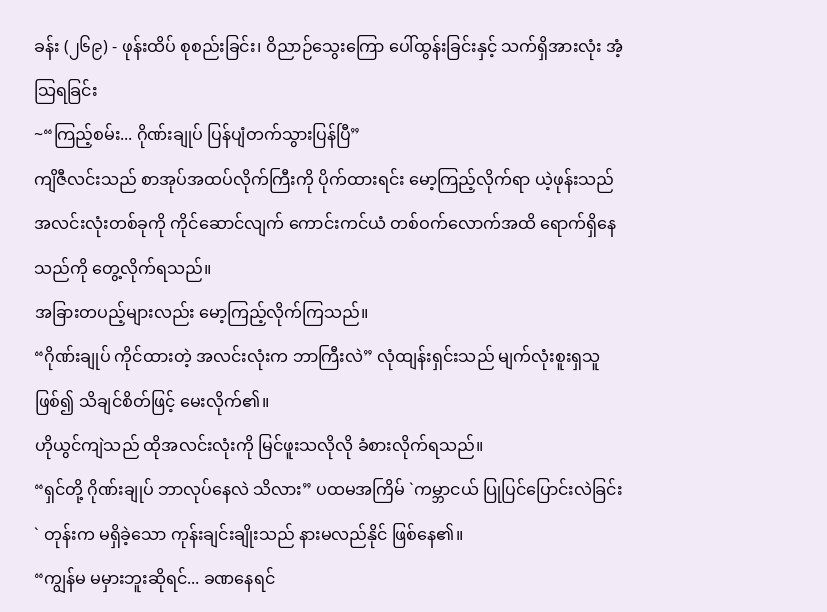ခန်း (၂၆၉) - ဖုန်းထိပ် စုစည်းခြင်း၊ ဝိညာဉ်သွေးကြော ပေါ်ထွန်းခြင်းနှင့် သက်ရှိအားလုံး အံ့သြရခြင်း
~“ကြည့်စမ်း... ဂိုဏ်းချုပ် ပြန်ပျံတက်သွားပြန်ပြီ”
ကျိဇီလင်းသည် စာအုပ်အထပ်လိုက်ကြီးကို ပိုက်ထားရင်း မော့ကြည့်လိုက်ရာ ယဲ့ဖုန်းသည် အလင်းလုံးတစ်ခုကို ကိုင်ဆောင်လျက် ကောင်းကင်ယံ တစ်ဝက်လောက်အထိ ရောက်ရှိနေသည်ကို တွေ့လိုက်ရသည်။
အခြားတပည့်များလည်း မော့ကြည့်လိုက်ကြသည်။
“ဂိုဏ်းချုပ် ကိုင်ထားတဲ့ အလင်းလုံးက ဘာကြီးလဲ” လုံထျန်းရှင်းသည် မျက်လုံးစူးရှသူ ဖြစ်၍ သိချင်စိတ်ဖြင့် မေးလိုက်၏။
ဟိုယွင်ကျဲသည် ထိုအလင်းလုံးကို မြင်ဖူးသလိုလို ခံစားလိုက်ရသည်။
“ရှင်တို့ ဂိုဏ်းချုပ် ဘာလုပ်နေလဲ သိလား” ပထမအကြိမ် `ကမ္ဘာငယ် ပြုပြင်ပြောင်းလဲခြင်း` တုန်းက မရှိခဲ့သော ကုန်းချင်းချိုးသည် နားမလည်နိုင် ဖြစ်နေ၏။
“ကျွန်မ မမှားဘူးဆိုရင်... ခဏနေရင်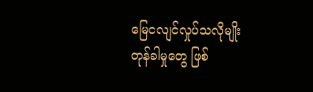မြေငလျင်လှုပ်သလိုမျိုး တုန်ခါမှုတွေ ဖြစ်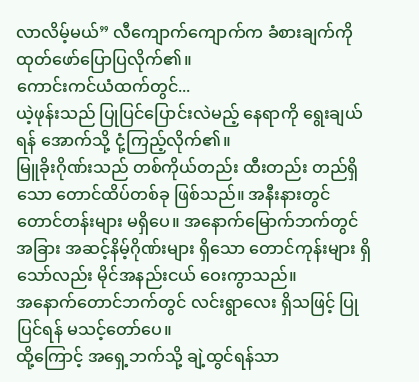လာလိမ့်မယ်” လီကျောက်ကျောက်က ခံစားချက်ကို ထုတ်ဖော်ပြောပြလိုက်၏။
ကောင်းကင်ယံထက်တွင်...
ယဲ့ဖုန်းသည် ပြုပြင်ပြောင်းလဲမည့် နေရာကို ရွေးချယ်ရန် အောက်သို့ ငုံ့ကြည့်လိုက်၏။
မြူခိုးဂိုဏ်းသည် တစ်ကိုယ်တည်း ထီးတည်း တည်ရှိသော တောင်ထိပ်တစ်ခု ဖြစ်သည်။ အနီးနားတွင် တောင်တန်းများ မရှိပေ။ အနောက်မြောက်ဘက်တွင် အခြား အဆင့်နိမ့်ဂိုဏ်းများ ရှိသော တောင်ကုန်းများ ရှိသော်လည်း မိုင်အနည်းငယ် ဝေးကွာသည်။
အနောက်တောင်ဘက်တွင် လင်းရွာလေး ရှိသဖြင့် ပြုပြင်ရန် မသင့်တော်ပေ။
ထို့ကြောင့် အရှေ့ဘက်သို့ ချဲ့ထွင်ရန်သာ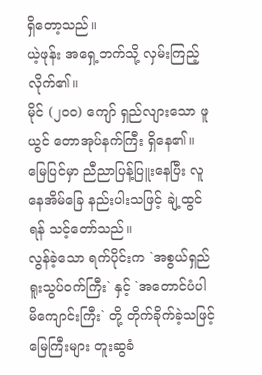ရှိတော့သည်။
ယဲ့ဖုန်း အရှေ့ဘက်သို့ လှမ်းကြည့်လိုက်၏။
မိုင် (၂၀၀) ကျော် ရှည်လျားသော ဖူယွင် တောအုပ်နက်ကြီး ရှိနေ၏။ မြေပြင်မှာ ညီညာပြန့်ပြူးနေပြီး လူနေအိမ်ခြေ နည်းပါးသဖြင့် ချဲ့ထွင်ရန် သင့်တော်သည်။
လွန်ခဲ့သော ရက်ပိုင်းက `အစွယ်ရှည် ရူးသွပ်ဝက်ကြီး` နှင့် `အတောင်ပံပါ မိကျောင်းကြီး` တို့ တိုက်ခိုက်ခဲ့သဖြင့် မြေကြီးများ တူးဆွခံ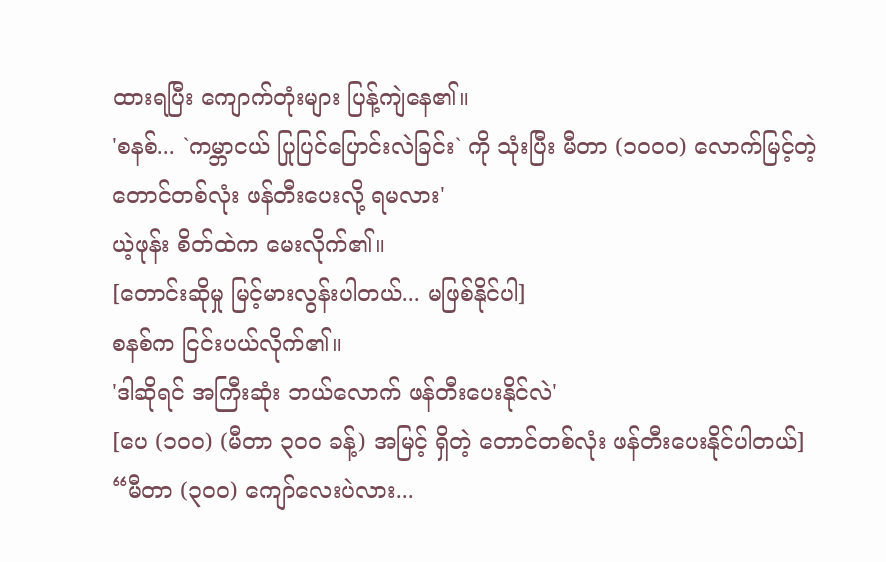ထားရပြီး ကျောက်တုံးများ ပြန့်ကျဲနေ၏။
'စနစ်... `ကမ္ဘာငယ် ပြုပြင်ပြောင်းလဲခြင်း` ကို သုံးပြီး မီတာ (၁၀၀၀) လောက်မြင့်တဲ့ တောင်တစ်လုံး ဖန်တီးပေးလို့ ရမလား'
ယဲ့ဖုန်း စိတ်ထဲက မေးလိုက်၏။
[တောင်းဆိုမှု မြင့်မားလွန်းပါတယ်... မဖြစ်နိုင်ပါ]
စနစ်က ငြင်းပယ်လိုက်၏။
'ဒါဆိုရင် အကြီးဆုံး ဘယ်လောက် ဖန်တီးပေးနိုင်လဲ'
[ပေ (၁၀၀) (မီတာ ၃၀၀ ခန့်) အမြင့် ရှိတဲ့ တောင်တစ်လုံး ဖန်တီးပေးနိုင်ပါတယ်]
“မီတာ (၃၀၀) ကျော်လေးပဲလား...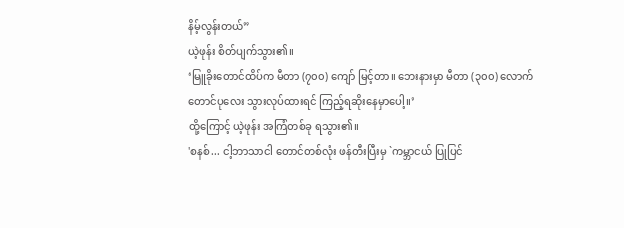နိမ့်လွန်းတယ်”
ယဲ့ဖုန်း စိတ်ပျက်သွား၏။
‘မြူခိုးတောင်ထိပ်က မီတာ (၇၀၀) ကျော် မြင့်တာ။ ဘေးနားမှာ မီတာ (၃၀၀) လောက် တောင်ပုလေး သွားလုပ်ထားရင် ကြည့်ရဆိုးနေမှာပေါ့။’
ထို့ကြောင့် ယဲ့ဖုန်း အကြံတစ်ခု ရသွား၏။
'စနစ်... ငါ့ဘာသာငါ တောင်တစ်လုံး ဖန်တီးပြီးမှ `ကမ္ဘာငယ် ပြုပြင်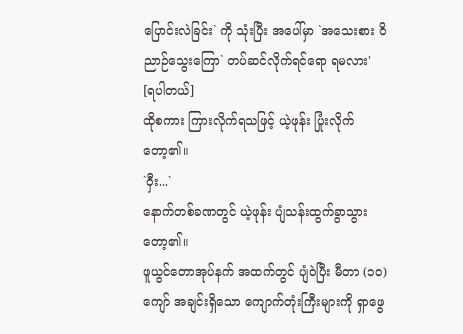ပြောင်းလဲခြင်း` ကို သုံးပြီး အပေါ်မှာ `အသေးစား ဝိညာဉ်သွေးကြော` တပ်ဆင်လိုက်ရင်ရော ရမလား'
[ရပါတယ်]
ထိုစကား ကြားလိုက်ရသဖြင့် ယဲ့ဖုန်း ပြုံးလိုက်တော့၏။
`ဝှီး...`
နောက်တစ်ခဏတွင် ယဲ့ဖုန်း ပျံသန်းထွက်ခွာသွားတော့၏။
ဖူယွင်တောအုပ်နက် အထက်တွင် ပျံဝဲပြီး မီတာ (၁၀) ကျော် အချင်းရှိသော ကျောက်တုံးကြီးများကို ရှာဖွေ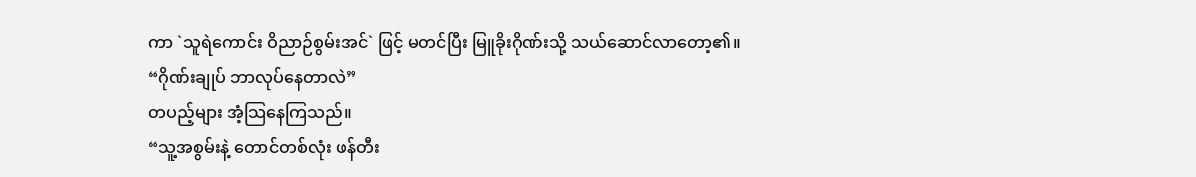ကာ `သူရဲကောင်း ဝိညာဉ်စွမ်းအင်` ဖြင့် မတင်ပြီး မြူခိုးဂိုဏ်းသို့ သယ်ဆောင်လာတော့၏။
“ဂိုဏ်းချုပ် ဘာလုပ်နေတာလဲ”
တပည့်များ အံ့သြနေကြသည်။
“သူ့အစွမ်းနဲ့ တောင်တစ်လုံး ဖန်တီး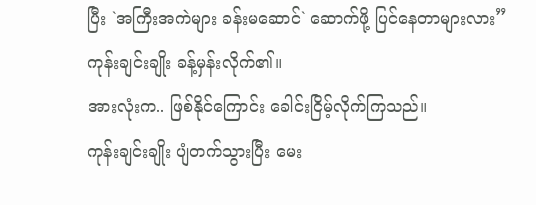ပြီး `အကြီးအကဲများ ခန်းမဆောင်` ဆောက်ဖို့ ပြင်နေတာများလား” ကုန်းချင်းချိုး ခန့်မှန်းလိုက်၏။
အားလုံးက.. ဖြစ်နိုင်ကြောင်း ခေါင်းငြိမ့်လိုက်ကြသည်။
ကုန်းချင်းချိုး ပျံတက်သွားပြီး မေး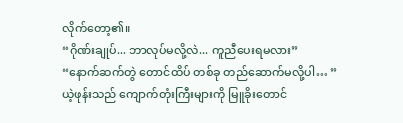လိုက်တော့၏။
“ဂိုဏ်းချုပ်... ဘာလုပ်မလို့လဲ... ကူညီပေးရမလား”
“နောက်ဆက်တွဲ တောင်ထိပ် တစ်ခု တည်ဆောက်မလို့ပါ… ”
ယဲ့ဖုန်းသည် ကျောက်တုံးကြီးများကို မြူခိုးတောင်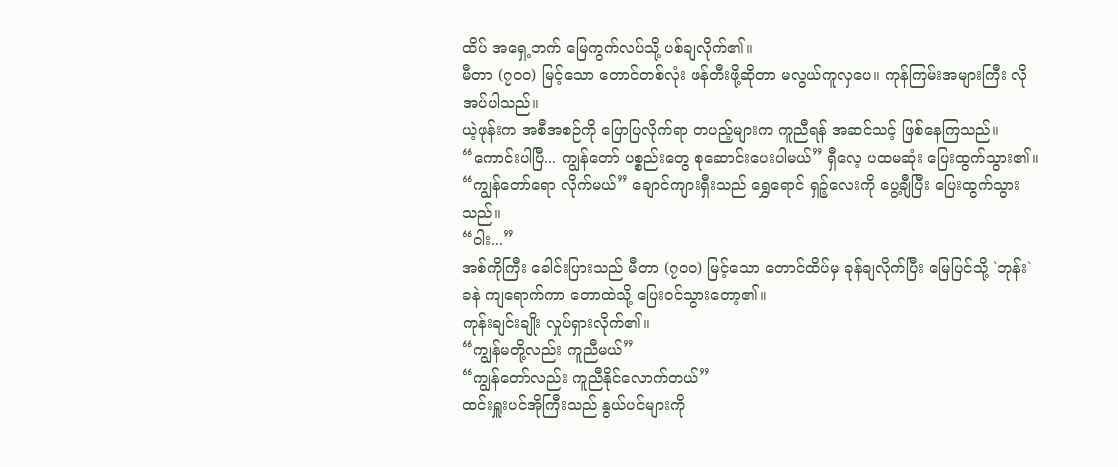ထိပ် အရှေ့ဘက် မြေကွက်လပ်သို့ ပစ်ချလိုက်၏။
မီတာ (၇၀၀) မြင့်သော တောင်တစ်လုံး ဖန်တီးဖို့ဆိုတာ မလွယ်ကူလှပေ။ ကုန်ကြမ်းအများကြီး လိုအပ်ပါသည်။
ယဲ့ဖုန်းက အစီအစဉ်ကို ပြောပြလိုက်ရာ တပည့်များက ကူညီရန် အဆင်သင့် ဖြစ်နေကြသည်။
“ကောင်းပါပြီ... ကျွန်တော် ပစ္စည်းတွေ စုဆောင်းပေးပါမယ်” ရှီလေ့ ပထမဆုံး ပြေးထွက်သွား၏။
“ကျွန်တော်ရော လိုက်မယ်” ချောင်ကျားရှီးသည် ရွှေရောင် ရှဉ့်လေးကို ပွေ့ချီပြီး ပြေးထွက်သွားသည်။
“ဝါး...”
အစ်ကိုကြီး ခေါင်းပြားသည် မီတာ (၇၀၀) မြင့်သော တောင်ထိပ်မှ ခုန်ချလိုက်ပြီး မြေပြင်သို့ `ဘုန်း` ခနဲ ကျရောက်ကာ တောထဲသို့ ပြေးဝင်သွားတော့၏။
ကုန်းချင်းချိုး လှုပ်ရှားလိုက်၏။
“ကျွန်မတို့လည်း ကူညီမယ်”
“ကျွန်တော်လည်း ကူညီနိုင်လောက်တယ်”
ထင်းရှူးပင်အိုကြီးသည် နွယ်ပင်များကို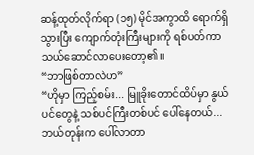ဆန့်ထုတ်လိုက်ရာ (၁၅) မိုင်အကွာထိ ရောက်ရှိသွားပြီး ကျောက်တုံးကြီးများကို ရစ်ပတ်ကာ သယ်ဆောင်လာပေးတော့၏။
“ဘာဖြစ်တာလဲဟ”
“ဟိုမှာ ကြည့်စမ်း... မြူခိုးတောင်ထိပ်မှာ နွယ်ပင်တွေနဲ့ သစ်ပင်ကြီးတစ်ပင် ပေါ်နေတယ်... ဘယ်တုန်းက ပေါ်လာတာ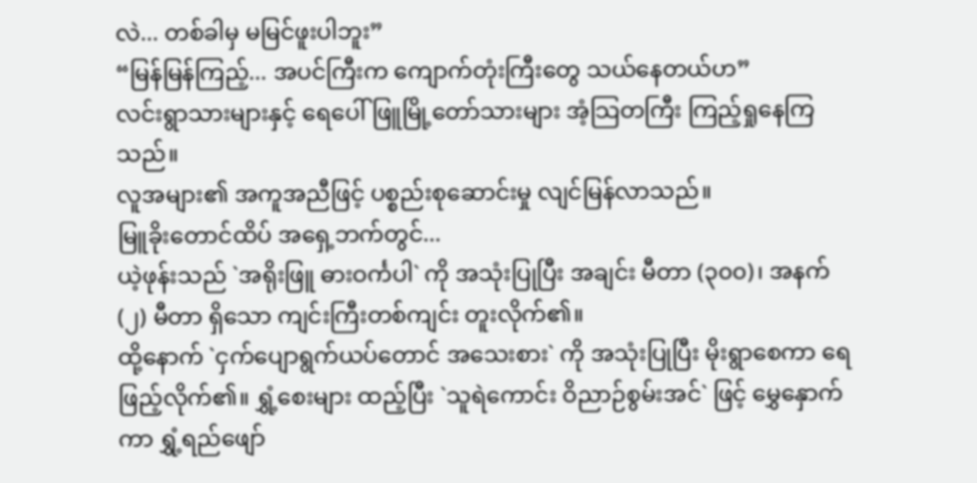လဲ... တစ်ခါမှ မမြင်ဖူးပါဘူး”
“မြန်မြန်ကြည့်... အပင်ကြီးက ကျောက်တုံးကြီးတွေ သယ်နေတယ်ဟ”
လင်းရွာသားများနှင့် ရေပေါ်ဖြူမြို့တော်သားများ အံ့သြတကြီး ကြည့်ရှုနေကြသည်။
လူအများ၏ အကူအညီဖြင့် ပစ္စည်းစုဆောင်းမှု လျင်မြန်လာသည်။
မြူခိုးတောင်ထိပ် အရှေ့ဘက်တွင်...
ယဲ့ဖုန်းသည် `အရိုးဖြူ ဓားဝင်္ကပါ` ကို အသုံးပြုပြီး အချင်း မီတာ (၃၀၀)၊ အနက် (၂) မီတာ ရှိသော ကျင်းကြီးတစ်ကျင်း တူးလိုက်၏။
ထို့နောက် `ငှက်ပျောရွက်ယပ်တောင် အသေးစား` ကို အသုံးပြုပြီး မိုးရွာစေကာ ရေဖြည့်လိုက်၏။ ရွှံ့စေးများ ထည့်ပြီး `သူရဲကောင်း ဝိညာဉ်စွမ်းအင်` ဖြင့် မွှေနှောက်ကာ ရွှံ့ရည်ဖျော်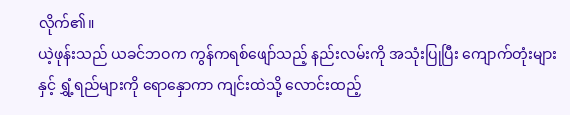လိုက်၏။
ယဲ့ဖုန်းသည် ယခင်ဘဝက ကွန်ကရစ်ဖျော်သည့် နည်းလမ်းကို အသုံးပြုပြီး ကျောက်တုံးများနှင့် ရွှံ့ရည်များကို ရောနှောကာ ကျင်းထဲသို့ လောင်းထည့်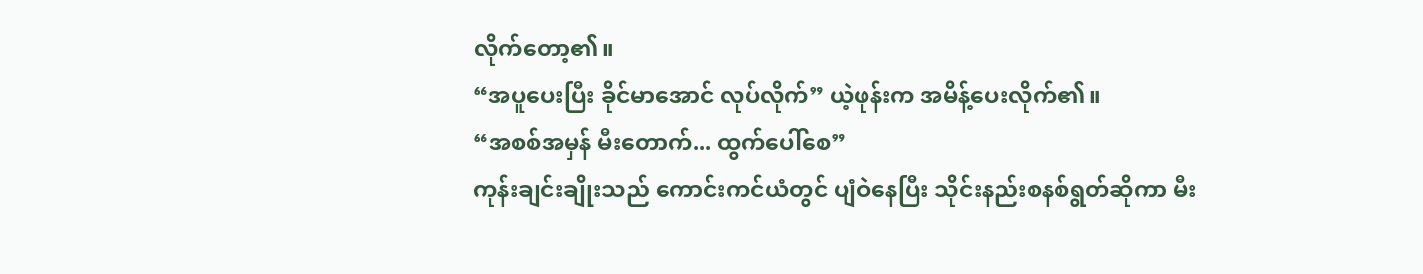လိုက်တော့၏။
“အပူပေးပြီး ခိုင်မာအောင် လုပ်လိုက်” ယဲ့ဖုန်းက အမိန့်ပေးလိုက်၏။
“အစစ်အမှန် မီးတောက်... ထွက်ပေါ်စေ”
ကုန်းချင်းချိုးသည် ကောင်းကင်ယံတွင် ပျံဝဲနေပြီး သိုင်းနည်းစနစ်ရွတ်ဆိုကာ မီး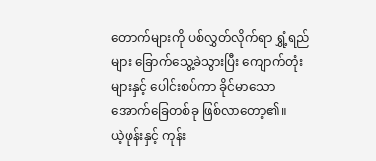တောက်များကို ပစ်လွှတ်လိုက်ရာ ရွှံ့ရည်များ ခြောက်သွေ့ခဲသွားပြီး ကျောက်တုံးများနှင့် ပေါင်းစပ်ကာ ခိုင်မာသော အောက်ခြေတစ်ခု ဖြစ်လာတော့၏။
ယဲ့ဖုန်းနှင့် ကုန်း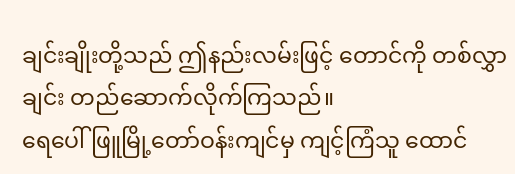ချင်းချိုးတို့သည် ဤနည်းလမ်းဖြင့် တောင်ကို တစ်လွှာချင်း တည်ဆောက်လိုက်ကြသည်။
ရေပေါ်ဖြူမြို့တော်ဝန်းကျင်မှ ကျင့်ကြံသူ ထောင်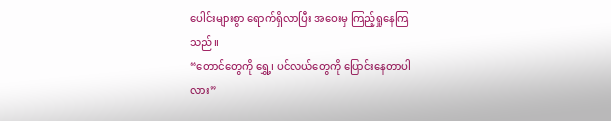ပေါင်းများစွာ ရောက်ရှိလာပြီး အဝေးမှ ကြည့်ရှုနေကြသည်။
“တောင်တွေကို ရွှေ့၊ ပင်လယ်တွေကို ပြောင်းနေတာပါလား”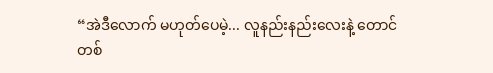“အဲဒီလောက် မဟုတ်ပေမဲ့... လူနည်းနည်းလေးနဲ့ တောင်တစ်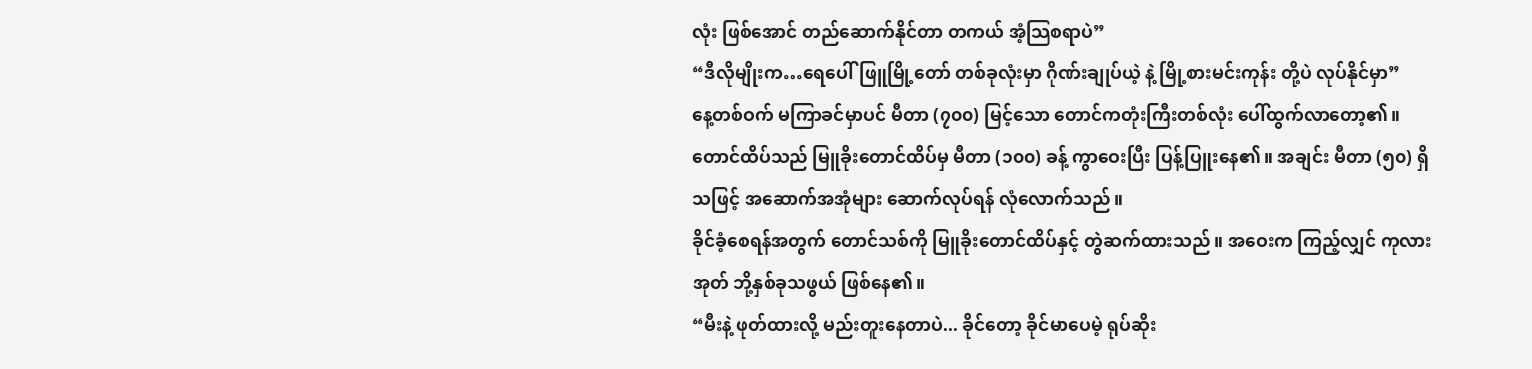လုံး ဖြစ်အောင် တည်ဆောက်နိုင်တာ တကယ် အံ့သြစရာပဲ”
“ဒီလိုမျိုးက…ရေပေါ်ဖြူမြို့တော် တစ်ခုလုံးမှာ ဂိုဏ်းချုပ်ယဲ့ နဲ့ မြို့စားမင်းကုန်း တို့ပဲ လုပ်နိုင်မှာ”
နေ့တစ်ဝက် မကြာခင်မှာပင် မီတာ (၇၀၀) မြင့်သော တောင်ကတုံးကြီးတစ်လုံး ပေါ်ထွက်လာတော့၏။
တောင်ထိပ်သည် မြူခိုးတောင်ထိပ်မှ မီတာ (၁၀၀) ခန့် ကွာဝေးပြီး ပြန့်ပြူးနေ၏။ အချင်း မီတာ (၅၀) ရှိသဖြင့် အဆောက်အအုံများ ဆောက်လုပ်ရန် လုံလောက်သည်။
ခိုင်ခံ့စေရန်အတွက် တောင်သစ်ကို မြူခိုးတောင်ထိပ်နှင့် တွဲဆက်ထားသည်။ အဝေးက ကြည့်လျှင် ကုလားအုတ် ဘို့နှစ်ခုသဖွယ် ဖြစ်နေ၏။
“မီးနဲ့ ဖုတ်ထားလို့ မည်းတူးနေတာပဲ... ခိုင်တော့ ခိုင်မာပေမဲ့ ရုပ်ဆိုး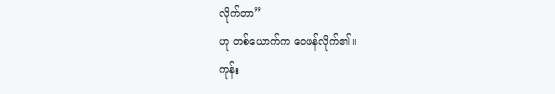လိုက်တာ”
ဟု တစ်ယောက်က ဝေဖန်လိုက်၏။
ကုန်း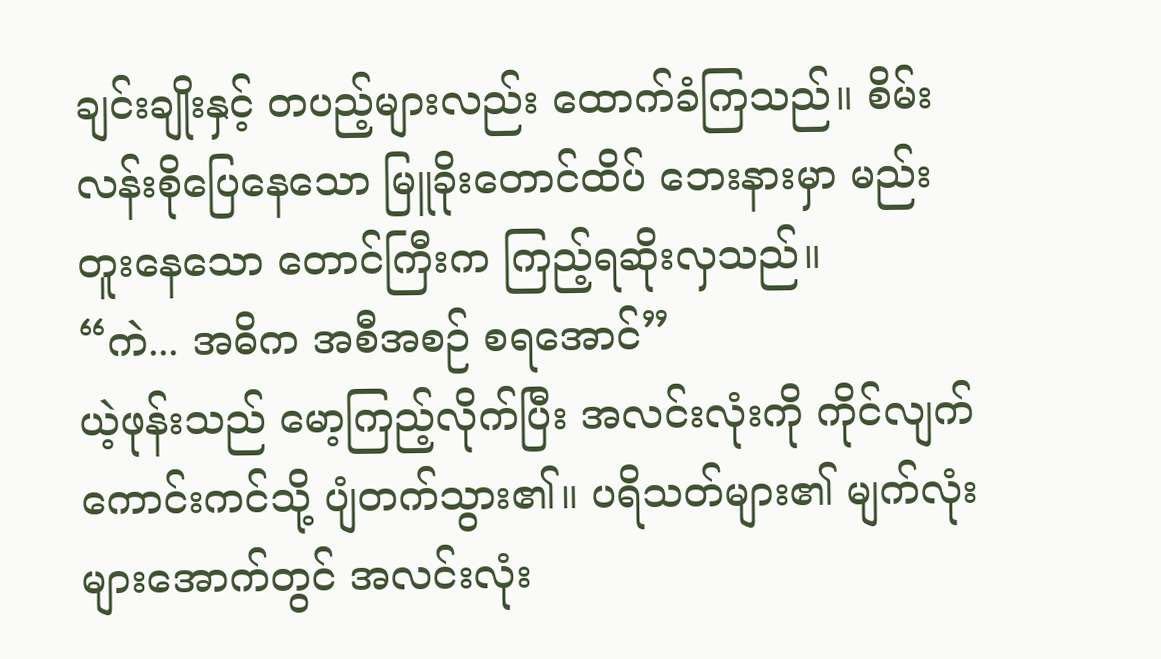ချင်းချိုးနှင့် တပည့်များလည်း ထောက်ခံကြသည်။ စိမ်းလန်းစိုပြေနေသော မြူခိုးတောင်ထိပ် ဘေးနားမှာ မည်းတူးနေသော တောင်ကြီးက ကြည့်ရဆိုးလှသည်။
“ကဲ... အဓိက အစီအစဉ် စရအောင်”
ယဲ့ဖုန်းသည် မော့ကြည့်လိုက်ပြီး အလင်းလုံးကို ကိုင်လျက် ကောင်းကင်သို့ ပျံတက်သွား၏။ ပရိသတ်များ၏ မျက်လုံးများအောက်တွင် အလင်းလုံး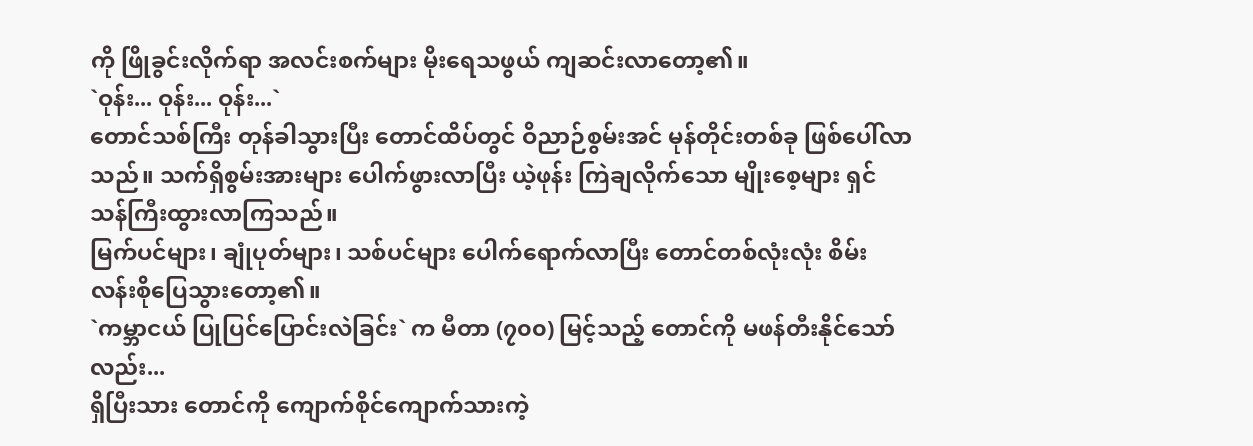ကို ဖြိုခွင်းလိုက်ရာ အလင်းစက်များ မိုးရေသဖွယ် ကျဆင်းလာတော့၏။
`ဝုန်း... ဝုန်း... ဝုန်း...`
တောင်သစ်ကြီး တုန်ခါသွားပြီး တောင်ထိပ်တွင် ဝိညာဉ်စွမ်းအင် မုန်တိုင်းတစ်ခု ဖြစ်ပေါ်လာသည်။ သက်ရှိစွမ်းအားများ ပေါက်ဖွားလာပြီး ယဲ့ဖုန်း ကြဲချလိုက်သော မျိုးစေ့များ ရှင်သန်ကြီးထွားလာကြသည်။
မြက်ပင်များ၊ ချုံပုတ်များ၊ သစ်ပင်များ ပေါက်ရောက်လာပြီး တောင်တစ်လုံးလုံး စိမ်းလန်းစိုပြေသွားတော့၏။
`ကမ္ဘာငယ် ပြုပြင်ပြောင်းလဲခြင်း` က မီတာ (၇၀၀) မြင့်သည့် တောင်ကို မဖန်တီးနိုင်သော်လည်း...
ရှိပြီးသား တောင်ကို ကျောက်စိုင်ကျောက်သားကဲ့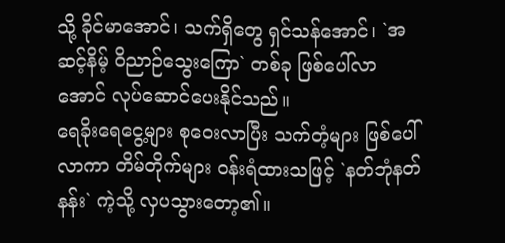သို့ ခိုင်မာအောင်၊ သက်ရှိတွေ ရှင်သန်အောင်၊ `အဆင့်နိမ့် ဝိညာဉ်သွေးကြော` တစ်ခု ဖြစ်ပေါ်လာအောင် လုပ်ဆောင်ပေးနိုင်သည်။
ရေခိုးရေငွေ့များ စုဝေးလာပြီး သက်တံ့များ ဖြစ်ပေါ်လာကာ တိမ်တိုက်များ ဝန်းရံထားသဖြင့် `နတ်ဘုံနတ်နန်း` ကဲ့သို့ လှပသွားတော့၏။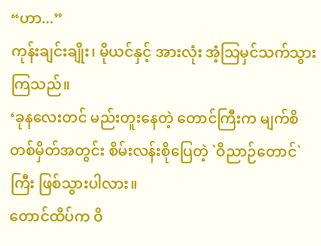“ဟာ...”
ကုန်းချင်းချိုး၊ မိုယင်နှင့် အားလုံး အံ့သြမှင်သက်သွားကြသည်။
‘ခုနလေးတင် မည်းတူးနေတဲ့ တောင်ကြီးက မျက်စိတစ်မှိတ်အတွင်း စိမ်းလန်းစိုပြေတဲ့ `ဝိညာဉ်တောင်` ကြီး ဖြစ်သွားပါလား။
တောင်ထိပ်က ဝိ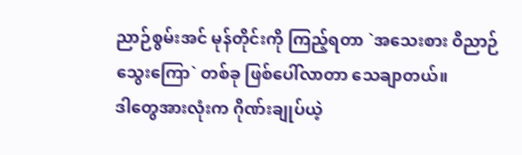ညာဉ်စွမ်းအင် မုန်တိုင်းကို ကြည့်ရတာ `အသေးစား ဝိညာဉ်သွေးကြော` တစ်ခု ဖြစ်ပေါ်လာတာ သေချာတယ်။
ဒါတွေအားလုံးက ဂိုဏ်းချုပ်ယဲ့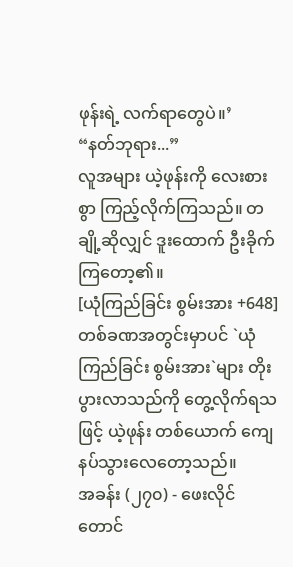ဖုန်းရဲ့ လက်ရာတွေပဲ။’
“နတ်ဘုရား...”
လူအများ ယဲ့ဖုန်းကို လေးစားစွာ ကြည့်လိုက်ကြသည်။ တချို့ဆိုလျှင် ဒူးထောက် ဦးခိုက်ကြတော့၏။
[ယုံကြည်ခြင်း စွမ်းအား +648]
တစ်ခဏအတွင်းမှာပင် `ယုံကြည်ခြင်း စွမ်းအား`များ တိုးပွားလာသည်ကို တွေ့လိုက်ရသဖြင့် ယဲ့ဖုန်း တစ်ယောက် ကျေနပ်သွားလေတော့သည်။
အခန်း (၂၇၀) - ဖေးလိုင် တောင်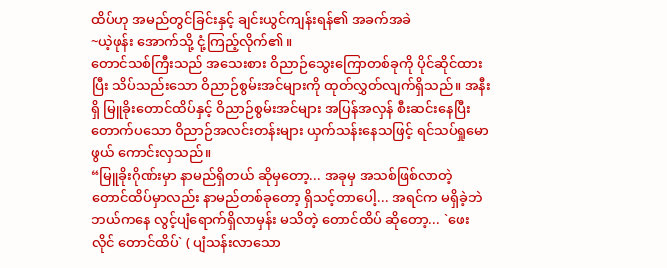ထိပ်ဟု အမည်တွင်ခြင်းနှင့် ချင်းယွင်ကျန်းရန်၏ အခက်အခဲ
~ယဲ့ဖုန်း အောက်သို့ ငုံ့ကြည့်လိုက်၏။
တောင်သစ်ကြီးသည် အသေးစား ဝိညာဉ်သွေးကြောတစ်ခုကို ပိုင်ဆိုင်ထားပြီး သိပ်သည်းသော ဝိညာဉ်စွမ်းအင်များကို ထုတ်လွှတ်လျက်ရှိသည်။ အနီးရှိ မြူခိုးတောင်ထိပ်နှင့် ဝိညာဉ်စွမ်းအင်များ အပြန်အလှန် စီးဆင်းနေပြီး တောက်ပသော ဝိညာဉ်အလင်းတန်းများ ယှက်သန်းနေသဖြင့် ရင်သပ်ရှုမောဖွယ် ကောင်းလှသည်။
“မြူခိုးဂိုဏ်းမှာ နာမည်ရှိတယ် ဆိုမှတော့... အခုမှ အသစ်ဖြစ်လာတဲ့ တောင်ထိပ်မှာလည်း နာမည်တစ်ခုတော့ ရှိသင့်တာပေါ့... အရင်က မရှိခဲ့ဘဲ ဘယ်ကနေ လွင့်ပျံရောက်ရှိလာမှန်း မသိတဲ့ တောင်ထိပ် ဆိုတော့... `ဖေးလိုင် တောင်ထိပ်` ( ပျံသန်းလာသော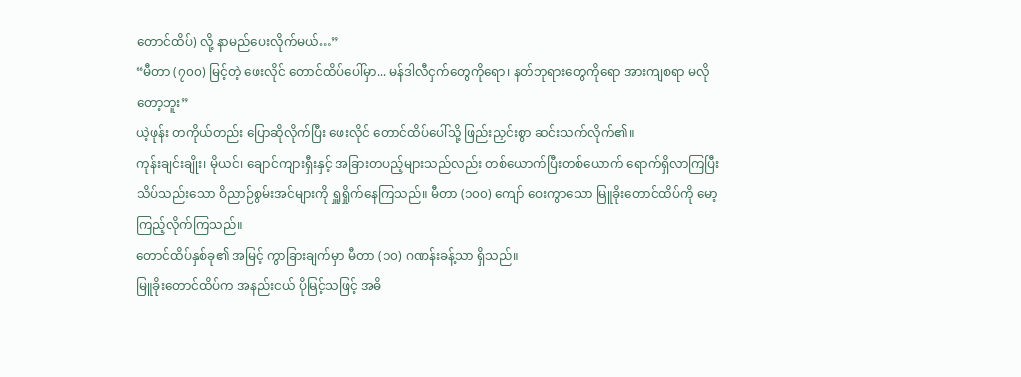တောင်ထိပ်) လို့ နာမည်ပေးလိုက်မယ်…”
“မီတာ (၇၀၀) မြင့်တဲ့ ဖေးလိုင် တောင်ထိပ်ပေါ်မှာ... မန်ဒါလီငှက်တွေကိုရော၊ နတ်ဘုရားတွေကိုရော အားကျစရာ မလိုတော့ဘူး”
ယဲ့ဖုန်း တကိုယ်တည်း ပြောဆိုလိုက်ပြီး ဖေးလိုင် တောင်ထိပ်ပေါ်သို့ ဖြည်းညှင်းစွာ ဆင်းသက်လိုက်၏။
ကုန်းချင်းချိုး၊ မိုယင်၊ ချောင်ကျားရှီးနှင့် အခြားတပည့်များသည်လည်း တစ်ယောက်ပြီးတစ်ယောက် ရောက်ရှိလာကြပြီး သိပ်သည်းသော ဝိညာဉ်စွမ်းအင်များကို ရှူရှိုက်နေကြသည်။ မီတာ (၁၀၀) ကျော် ဝေးကွာသော မြူခိုးတောင်ထိပ်ကို မော့ကြည့်လိုက်ကြသည်။
တောင်ထိပ်နှစ်ခု၏ အမြင့် ကွာခြားချက်မှာ မီတာ (၁၀) ဂဏန်းခန့်သာ ရှိသည်။
မြူခိုးတောင်ထိပ်က အနည်းငယ် ပိုမြင့်သဖြင့် အဓိ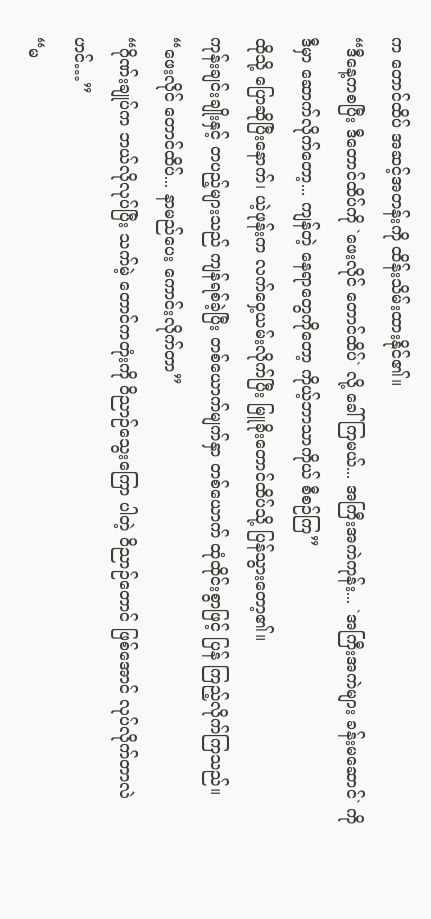က တောင်ထိပ် အဆင့်အတန်းကို ထိန်းသိမ်းထားနိုင်၏။
“ဒီနေ့ကစပြီး ဒီတောင်ထိပ်ကို `ဖေးလိုင် တောင်ထိပ်` လို့ ခေါ်ကြမယ်... အကြီးအကဲကုန်း... `အကြီးအကဲများ ခန်းမဆောင်` ကို ဒီမှာ ဆောက်လိုက်တော့... ကျန်တဲ့ နေရာတွေကိုတော့ ကိုယ့်ဘာသာကိုယ် စီစဉ်ကြ”
ထိုသို့ ပြောဆိုပြီးနောက်၊ ယဲ့ဖုန်းက လက်ဝှေ့ယမ်းလိုက်ပြီး မြူခိုးတောင်ထိပ်သို့ ပြန်သွားတော့၏။
ကုန်းချင်းချိုးနှင့် တပည့်များသည် ကျန်ရစ်ခဲ့ပြီး တစ်ယောက်မျက်နှာ တစ်ယောက် ထုံထိုင်းစွာဖြင့် ပြန် ကြည့်လိုက်ကြသည်။
“ဖေးလိုင် တောင်ထိပ်... နာမည်ပေး ကောင်းလိုက်တာ”
“ဂိုဏ်းချုပ်က ဘယ်လိုလုပ်ပြီး သက်မဲ့ တောင်ကတုံးကို ဝိညာဉ်သွေးကြော ပါတဲ့ ဝိညာဉ်တောင် ဖြစ်အောင် လုပ်လိုက်တာလဲဟင်…”
“မ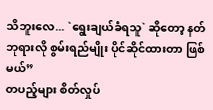သိဘူးလေ... `ရွေးချယ်ခံရသူ` ဆိုတော့ နတ်ဘုရားလို စွမ်းရည်မျိုး ပိုင်ဆိုင်ထားတာ ဖြစ်မယ်”
တပည့်များ စိတ်လှုပ်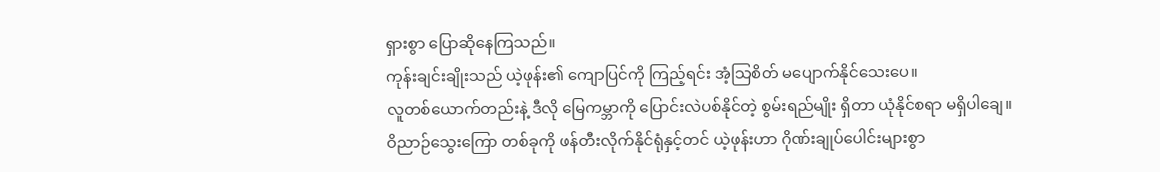ရှားစွာ ပြောဆိုနေကြသည်။
ကုန်းချင်းချိုးသည် ယဲ့ဖုန်း၏ ကျောပြင်ကို ကြည့်ရင်း အံ့သြစိတ် မပျောက်နိုင်သေးပေ။
လူတစ်ယောက်တည်းနဲ့ ဒီလို မြေကမ္ဘာကို ပြောင်းလဲပစ်နိုင်တဲ့ စွမ်းရည်မျိုး ရှိတာ ယုံနိုင်စရာ မရှိပါချေ။
ဝိညာဉ်သွေးကြော တစ်ခုကို ဖန်တီးလိုက်နိုင်ရုံနှင့်တင် ယဲ့ဖုန်းဟာ ဂိုဏ်းချုပ်ပေါင်းများစွာ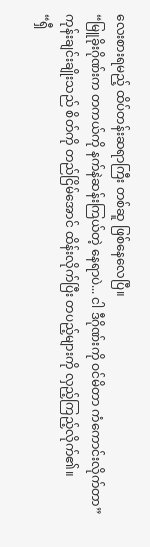လေးစားရမည့် ထိပ်တန်းဆရာကြီး တစ်ဆူ ဖြစ်နေလေပြီ။
“မြူခိုးဂိုဏ်းက တကယ်ကို နက်နဲဆန်းကြယ်တဲ့ နေရာပဲ... ငါ ဒီဂိုဏ်းကို ဝင်မိတာ ကံကောင်းလိုက်တာ”
ကုန်းချင်းချိုးသည် စိတ်ကို တည်ငြိမ်အောင် ထိန်းလိုက်ပြီး တပည့်များကို လှည့်ကြည့်လိုက်၏။
“ရှီ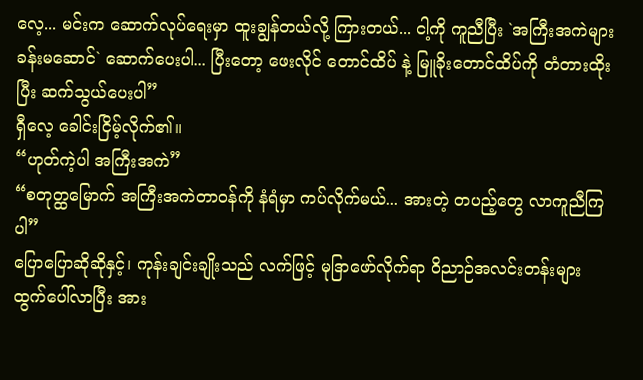လေ့... မင်းက ဆောက်လုပ်ရေးမှာ ထူးချွန်တယ်လို့ ကြားတယ်... ငါ့ကို ကူညီပြီး `အကြီးအကဲများ ခန်းမဆောင်` ဆောက်ပေးပါ... ပြီးတော့ ဖေးလိုင် တောင်ထိပ် နဲ့ မြူခိုးတောင်ထိပ်ကို တံတားထိုးပြီး ဆက်သွယ်ပေးပါ”
ရှီလေ့ ခေါင်းငြိမ့်လိုက်၏။
“ဟုတ်ကဲ့ပါ အကြီးအကဲ”
“စတုတ္ထမြောက် အကြီးအကဲတာဝန်ကို နံရံမှာ ကပ်လိုက်မယ်... အားတဲ့ တပည့်တွေ လာကူညီကြပါ”
ပြောပြောဆိုဆိုနှင့်၊ ကုန်းချင်းချိုးသည် လက်ဖြင့် မုဒြာဖော်လိုက်ရာ ဝိညာဉ်အလင်းတန်းများ ထွက်ပေါ်လာပြီး အား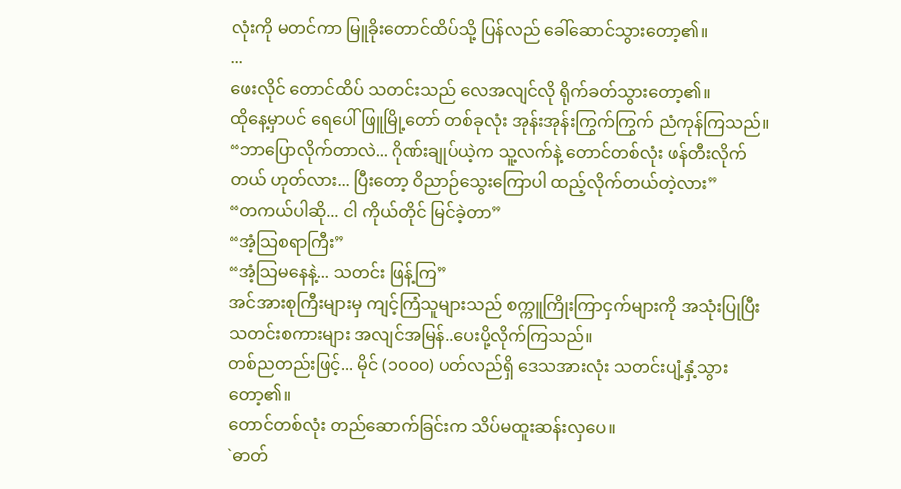လုံးကို မတင်ကာ မြူခိုးတောင်ထိပ်သို့ ပြန်လည် ခေါ်ဆောင်သွားတော့၏။
...
ဖေးလိုင် တောင်ထိပ် သတင်းသည် လေအလျင်လို ရိုက်ခတ်သွားတော့၏။
ထိုနေ့မှာပင် ရေပေါ်ဖြူမြို့တော် တစ်ခုလုံး အုန်းအုန်းကြွက်ကြွက် ညံကုန်ကြသည်။
“ဘာပြောလိုက်တာလဲ... ဂိုဏ်းချုပ်ယဲ့က သူ့လက်နဲ့ တောင်တစ်လုံး ဖန်တီးလိုက်တယ် ဟုတ်လား... ပြီးတော့ ဝိညာဉ်သွေးကြောပါ ထည့်လိုက်တယ်တဲ့လား”
“တကယ်ပါဆို... ငါ ကိုယ်တိုင် မြင်ခဲ့တာ”
“အံ့သြစရာကြီး”
“အံ့သြမနေနဲ့... သတင်း ဖြန့်ကြ”
အင်အားစုကြီးများမှ ကျင့်ကြံသူများသည် စက္ကူကြိုးကြာငှက်များကို အသုံးပြုပြီး သတင်းစကားများ အလျင်အမြန်..ပေးပို့လိုက်ကြသည်။
တစ်ညတည်းဖြင့်... မိုင် (၁၀၀၀) ပတ်လည်ရှိ ဒေသအားလုံး သတင်းပျံ့နှံ့သွားတော့၏။
တောင်တစ်လုံး တည်ဆောက်ခြင်းက သိပ်မထူးဆန်းလှပေ။
`ဓာတ်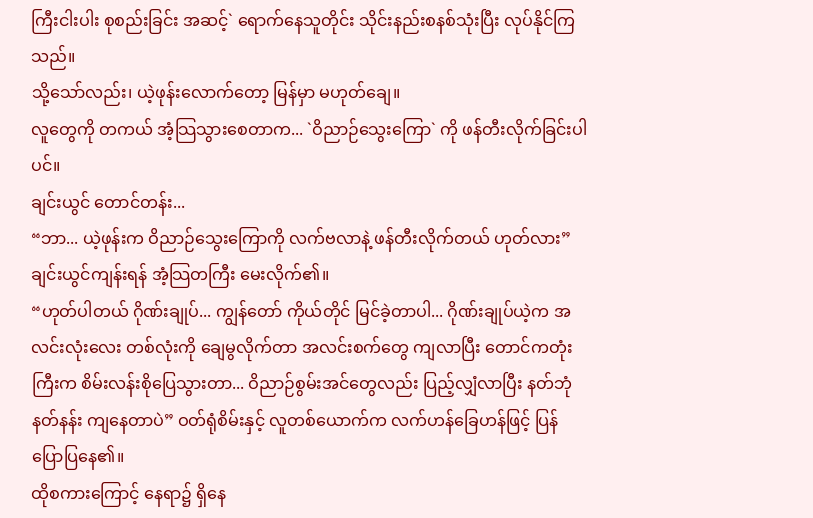ကြီးငါးပါး စုစည်းခြင်း အဆင့်` ရောက်နေသူတိုင်း သိုင်းနည်းစနစ်သုံးပြီး လုပ်နိုင်ကြသည်။
သို့သော်လည်း၊ ယဲ့ဖုန်းလောက်တော့ မြန်မှာ မဟုတ်ချေ။
လူတွေကို တကယ် အံ့သြသွားစေတာက... `ဝိညာဉ်သွေးကြော` ကို ဖန်တီးလိုက်ခြင်းပါပင်။
ချင်းယွင် တောင်တန်း...
“ဘာ... ယဲ့ဖုန်းက ဝိညာဉ်သွေးကြောကို လက်ဗလာနဲ့ ဖန်တီးလိုက်တယ် ဟုတ်လား” ချင်းယွင်ကျန်းရန် အံ့သြတကြီး မေးလိုက်၏။
“ဟုတ်ပါတယ် ဂိုဏ်းချုပ်... ကျွန်တော် ကိုယ်တိုင် မြင်ခဲ့တာပါ... ဂိုဏ်းချုပ်ယဲ့က အလင်းလုံးလေး တစ်လုံးကို ချေမွလိုက်တာ အလင်းစက်တွေ ကျလာပြီး တောင်ကတုံးကြီးက စိမ်းလန်းစိုပြေသွားတာ... ဝိညာဉ်စွမ်းအင်တွေလည်း ပြည့်လျှံလာပြီး နတ်ဘုံနတ်နန်း ကျနေတာပဲ” ဝတ်ရုံစိမ်းနှင့် လူတစ်ယောက်က လက်ဟန်ခြေဟန်ဖြင့် ပြန်ပြောပြနေ၏။
ထိုစကားကြောင့် နေရာ၌ ရှိနေ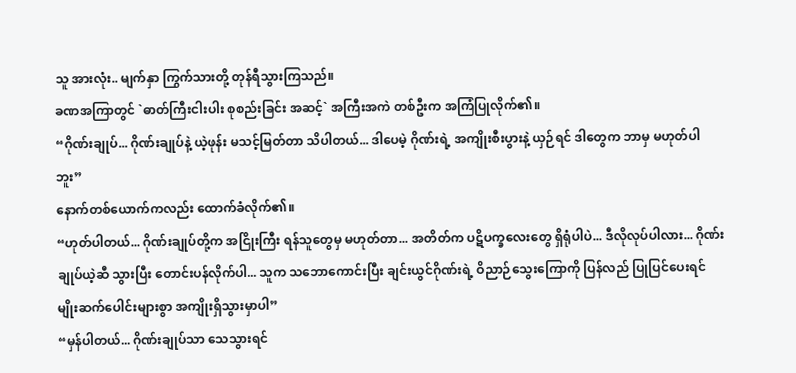သူ အားလုံး.. မျက်နှာ ကြွက်သားတို့ တုန်ရီသွားကြသည်။
ခဏအကြာတွင် `ဓာတ်ကြီးငါးပါး စုစည်းခြင်း အဆင့်` အကြီးအကဲ တစ်ဦးက အကြံပြုလိုက်၏။
“ဂိုဏ်းချုပ်... ဂိုဏ်းချုပ်နဲ့ ယဲ့ဖုန်း မသင့်မြတ်တာ သိပါတယ်... ဒါပေမဲ့ ဂိုဏ်းရဲ့ အကျိုးစီးပွားနဲ့ ယှဉ်ရင် ဒါတွေက ဘာမှ မဟုတ်ပါဘူး”
နောက်တစ်ယောက်ကလည်း ထောက်ခံလိုက်၏။
“ဟုတ်ပါတယ်... ဂိုဏ်းချုပ်တို့က အငြိုးကြီး ရန်သူတွေမှ မဟုတ်တာ... အတိတ်က ပဋိပက္ခလေးတွေ ရှိရုံပါပဲ... ဒီလိုလုပ်ပါလား... ဂိုဏ်းချုပ်ယဲ့ဆီ သွားပြီး တောင်းပန်လိုက်ပါ... သူက သဘောကောင်းပြီး ချင်းယွင်ဂိုဏ်းရဲ့ ဝိညာဉ်သွေးကြောကို ပြန်လည် ပြုပြင်ပေးရင် မျိုးဆက်ပေါင်းများစွာ အကျိုးရှိသွားမှာပါ”
“မှန်ပါတယ်... ဂိုဏ်းချုပ်သာ သေသွားရင်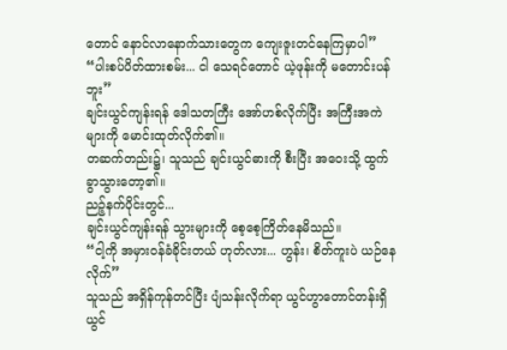တောင် နောင်လာနောက်သားတွေက ကျေးဇူးတင်နေကြမှာပါ”
“ပါးစပ်ပိတ်ထားစမ်း... ငါ သေရင်တောင် ယဲ့ဖုန်းကို မတောင်းပန်ဘူး”
ချင်းယွင်ကျန်းရန် ဒေါသတကြီး အော်ဟစ်လိုက်ပြီး အကြီးအကဲများကို မောင်းထုတ်လိုက်၏။
တဆက်တည်း၌၊ သူသည် ချင်းယွင်ဓားကို စီးပြီး အဝေးသို့ ထွက်ခွာသွားတော့၏။
ညဉ့်နက်ပိုင်းတွင်...
ချင်းယွင်ကျန်းရန် သွားများကို စေ့စေ့ကြိတ်နေမိသည်။
“ငါ့ကို အမှားဝန်ခံခိုင်းတယ် ဟုတ်လား... ဟွန်း၊ စိတ်ကူးပဲ ယဉ်နေလိုက်”
သူသည် အရှိန်ကုန်တင်ပြီး ပျံသန်းလိုက်ရာ ယွင်ဟွာတောင်တန်းရှိ ယွင်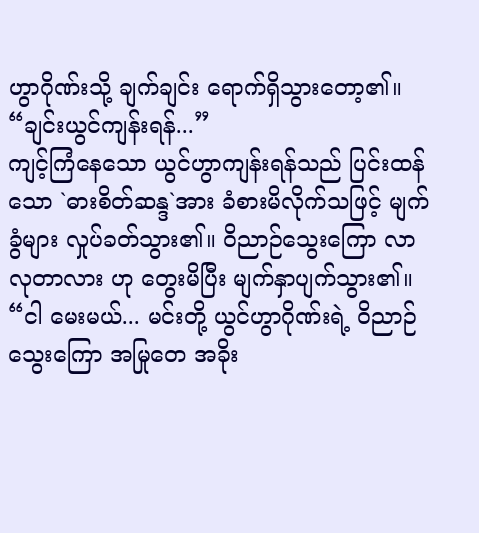ဟွာဂိုဏ်းသို့ ချက်ချင်း ရောက်ရှိသွားတော့၏။
“ချင်းယွင်ကျန်းရန်...”
ကျင့်ကြံနေသော ယွင်ဟွာကျန်းရန်သည် ပြင်းထန်သော `ဓားစိတ်ဆန္ဒ`အား ခံစားမိလိုက်သဖြင့် မျက်ခွံများ လှုပ်ခတ်သွား၏။ ဝိညာဉ်သွေးကြော လာလုတာလား ဟု တွေးမိပြီး မျက်နှာပျက်သွား၏။
“ငါ မေးမယ်... မင်းတို့ ယွင်ဟွာဂိုဏ်းရဲ့ ဝိညာဉ်သွေးကြော အမြုတေ အခိုး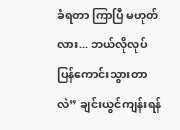ခံရတာ ကြာပြီ မဟုတ်လား... ဘယ်လိုလုပ် ပြန်ကောင်းသွားတာလဲ” ချင်းယွင်ကျန်းရန်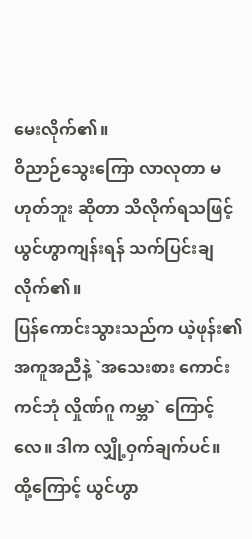မေးလိုက်၏။
ဝိညာဉ်သွေးကြော လာလုတာ မဟုတ်ဘူး ဆိုတာ သိလိုက်ရသဖြင့် ယွင်ဟွာကျန်းရန် သက်ပြင်းချလိုက်၏။
ပြန်ကောင်းသွားသည်က ယဲ့ဖုန်း၏ အကူအညီနဲ့ `အသေးစား ကောင်းကင်ဘုံ လှိုဏ်ဂူ ကမ္ဘာ` ကြောင့်လေ။ ဒါက လျှို့ဝှက်ချက်ပင်။
ထို့ကြောင့် ယွင်ဟွာ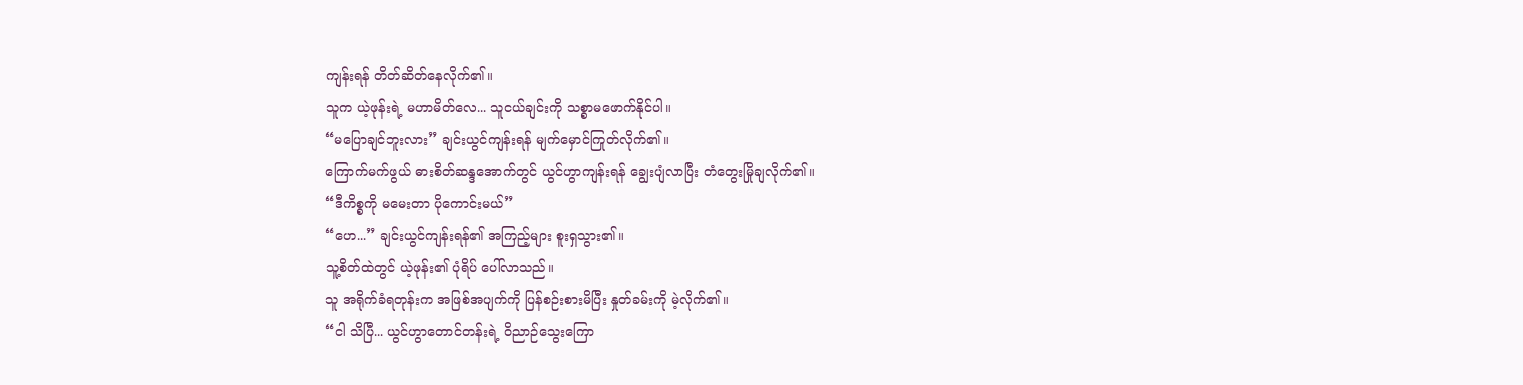ကျန်းရန် တိတ်ဆိတ်နေလိုက်၏။
သူက ယဲ့ဖုန်းရဲ့ မဟာမိတ်လေ... သူငယ်ချင်းကို သစ္စာမဖောက်နိုင်ပါ။
“မပြောချင်ဘူးလား” ချင်းယွင်ကျန်းရန် မျက်မှောင်ကြုတ်လိုက်၏။
ကြောက်မက်ဖွယ် ဓားစိတ်ဆန္ဒအောက်တွင် ယွင်ဟွာကျန်းရန် ချွေးပျံလာပြီး တံတွေးမြိုချလိုက်၏။
“ဒီကိစ္စကို မမေးတာ ပိုကောင်းမယ်”
“ဟေ...” ချင်းယွင်ကျန်းရန်၏ အကြည့်များ စူးရှသွား၏။
သူ့စိတ်ထဲတွင် ယဲ့ဖုန်း၏ ပုံရိပ် ပေါ်လာသည်။
သူ အရိုက်ခံရတုန်းက အဖြစ်အပျက်ကို ပြန်စဉ်းစားမိပြီး နှုတ်ခမ်းကို မဲ့လိုက်၏။
“ငါ သိပြီ... ယွင်ဟွာတောင်တန်းရဲ့ ဝိညာဉ်သွေးကြော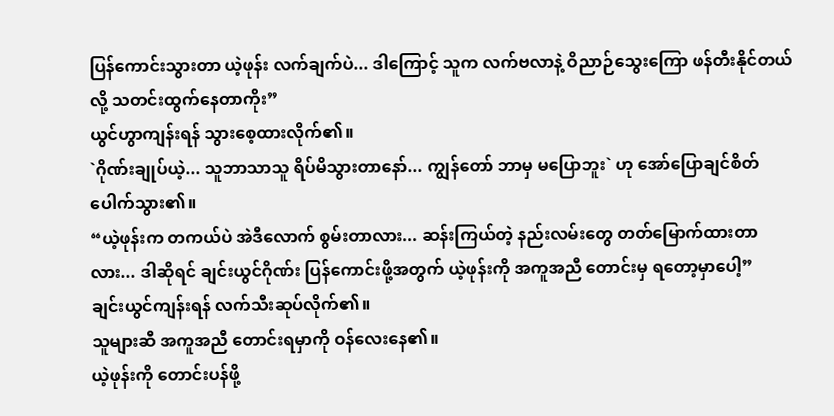ပြန်ကောင်းသွားတာ ယဲ့ဖုန်း လက်ချက်ပဲ... ဒါကြောင့် သူက လက်ဗလာနဲ့ ဝိညာဉ်သွေးကြော ဖန်တီးနိုင်တယ်လို့ သတင်းထွက်နေတာကိုး”
ယွင်ဟွာကျန်းရန် သွားစေ့ထားလိုက်၏။
`ဂိုဏ်းချုပ်ယဲ့... သူဘာသာသူ ရိပ်မိသွားတာနော်... ကျွန်တော် ဘာမှ မပြောဘူး` ဟု အော်ပြောချင်စိတ် ပေါက်သွား၏။
“ယဲ့ဖုန်းက တကယ်ပဲ အဲဒီလောက် စွမ်းတာလား... ဆန်းကြယ်တဲ့ နည်းလမ်းတွေ တတ်မြောက်ထားတာလား... ဒါဆိုရင် ချင်းယွင်ဂိုဏ်း ပြန်ကောင်းဖို့အတွက် ယဲ့ဖုန်းကို အကူအညီ တောင်းမှ ရတော့မှာပေါ့”
ချင်းယွင်ကျန်းရန် လက်သီးဆုပ်လိုက်၏။
သူများဆီ အကူအညီ တောင်းရမှာကို ဝန်လေးနေ၏။
ယဲ့ဖုန်းကို တောင်းပန်ဖို့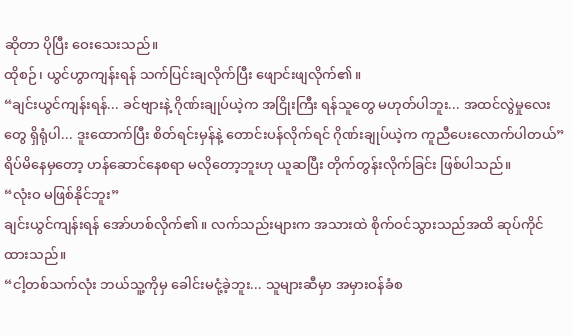ဆိုတာ ပိုပြီး ဝေးသေးသည်။
ထိုစဉ်၊ ယွင်ဟွာကျန်းရန် သက်ပြင်းချလိုက်ပြီး ဖျောင်းဖျလိုက်၏။
“ချင်းယွင်ကျန်းရန်... ခင်ဗျားနဲ့ ဂိုဏ်းချုပ်ယဲ့က အငြိုးကြီး ရန်သူတွေ မဟုတ်ပါဘူး... အထင်လွဲမှုလေးတွေ ရှိရုံပါ... ဒူးထောက်ပြီး စိတ်ရင်းမှန်နဲ့ တောင်းပန်လိုက်ရင် ဂိုဏ်းချုပ်ယဲ့က ကူညီပေးလောက်ပါတယ်”
ရိပ်မိနေမှတော့ ဟန်ဆောင်နေစရာ မလိုတော့ဘူးဟု ယူဆပြီး တိုက်တွန်းလိုက်ခြင်း ဖြစ်ပါသည်။
“လုံးဝ မဖြစ်နိုင်ဘူး”
ချင်းယွင်ကျန်းရန် အော်ဟစ်လိုက်၏။ လက်သည်းများက အသားထဲ စိုက်ဝင်သွားသည်အထိ ဆုပ်ကိုင်ထားသည်။
“ငါ့တစ်သက်လုံး ဘယ်သူ့ကိုမှ ခေါင်းမငုံ့ခဲ့ဘူး... သူများဆီမှာ အမှားဝန်ခံစ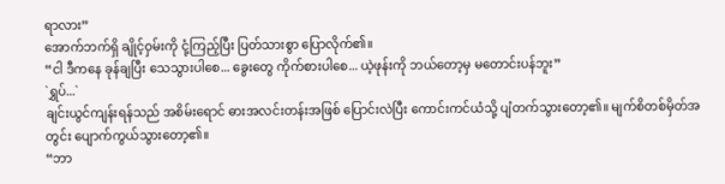ရာလား”
အောက်ဘက်ရှိ ချိုင့်ဝှမ်းကို ငုံ့ကြည့်ပြီး ပြတ်သားစွာ ပြောလိုက်၏။
“ငါ ဒီကနေ ခုန်ချပြီး သေသွားပါစေ... ခွေးတွေ ကိုက်စားပါစေ... ယဲ့ဖုန်းကို ဘယ်တော့မှ မတောင်းပန်ဘူး”
`ရွှပ်...`
ချင်းယွင်ကျန်းရန်သည် အစိမ်းရောင် ဓားအလင်းတန်းအဖြစ် ပြောင်းလဲပြီး ကောင်းကင်ယံသို့ ပျံတက်သွားတော့၏။ မျက်စိတစ်မှိတ်အတွင်း ပျောက်ကွယ်သွားတော့၏။
“ဘာ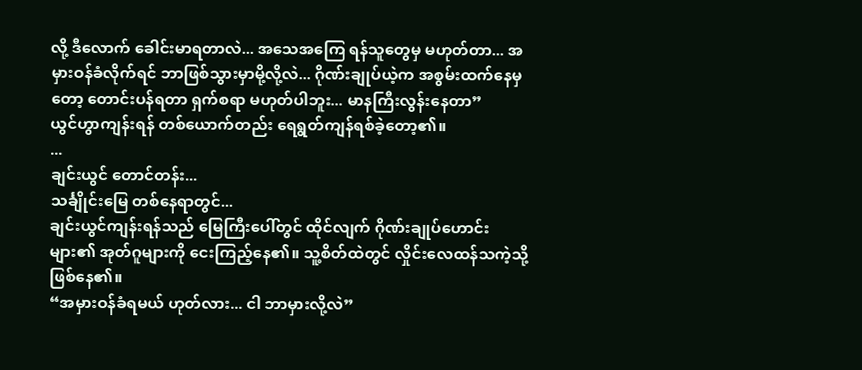လို့ ဒီလောက် ခေါင်းမာရတာလဲ... အသေအကြေ ရန်သူတွေမှ မဟုတ်တာ... အမှားဝန်ခံလိုက်ရင် ဘာဖြစ်သွားမှာမို့လို့လဲ... ဂိုဏ်းချုပ်ယဲ့က အစွမ်းထက်နေမှတော့ တောင်းပန်ရတာ ရှက်စရာ မဟုတ်ပါဘူး... မာနကြီးလွန်းနေတာ”
ယွင်ဟွာကျန်းရန် တစ်ယောက်တည်း ရေရွတ်ကျန်ရစ်ခဲ့တော့၏။
...
ချင်းယွင် တောင်တန်း...
သင်္ချိုင်းမြေ တစ်နေရာတွင်...
ချင်းယွင်ကျန်းရန်သည် မြေကြီးပေါ်တွင် ထိုင်လျက် ဂိုဏ်းချုပ်ဟောင်းများ၏ အုတ်ဂူများကို ငေးကြည့်နေ၏။ သူ့စိတ်ထဲတွင် လှိုင်းလေထန်သကဲ့သို့ ဖြစ်နေ၏။
“အမှားဝန်ခံရမယ် ဟုတ်လား... ငါ ဘာမှားလို့လဲ”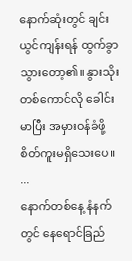နောက်ဆုံးတွင် ချင်းယွင်ကျန်းရန် ထွက်ခွာသွားတော့၏။ နွားသိုးတစ်ကောင်လို ခေါင်းမာပြီး အမှားဝန်ခံဖို့ စိတ်ကူးမရှိသေးပေ။
...
နောက်တစ်နေ့ နံနက်တွင် နေရောင်ခြည်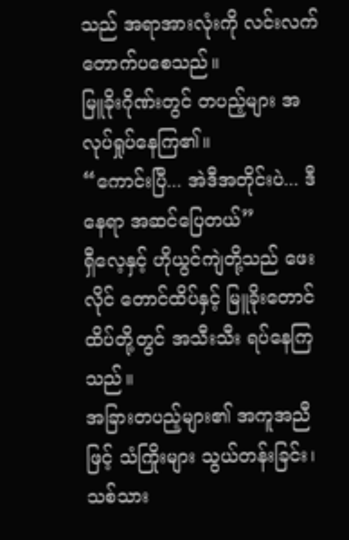သည် အရာအားလုံးကို လင်းလက်တောက်ပစေသည်။
မြူခိုးဂိုဏ်းတွင် တပည့်များ အလုပ်ရှုပ်နေကြ၏။
“ကောင်းပြီ... အဲဒီအတိုင်းပဲ... ဒီနေရာ အဆင်ပြေတယ်”
ရှီလေ့နှင့် ဟိုယွင်ကျဲတို့သည် ဖေးလိုင် တောင်ထိပ်နှင့် မြူခိုးတောင်ထိပ်တို့တွင် အသီးသီး ရပ်နေကြသည်။
အခြားတပည့်များ၏ အကူအညီဖြင့် သံကြိုးများ သွယ်တန်းခြင်း၊ သစ်သား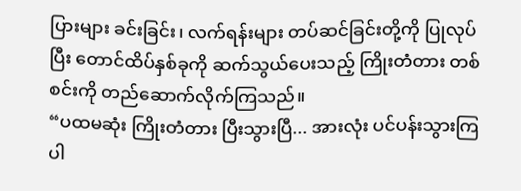ပြားများ ခင်းခြင်း၊ လက်ရန်းများ တပ်ဆင်ခြင်းတို့ကို ပြုလုပ်ပြီး တောင်ထိပ်နှစ်ခုကို ဆက်သွယ်ပေးသည့် ကြိုးတံတား တစ်စင်းကို တည်ဆောက်လိုက်ကြသည်။
“ပထမဆုံး ကြိုးတံတား ပြီးသွားပြီ... အားလုံး ပင်ပန်းသွားကြပါ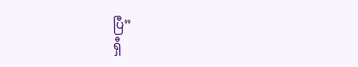ပြီ”
ရှီ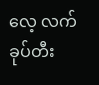လေ့ လက်ခုပ်တီး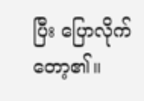ပြီး ပြောလိုက်တော့၏။